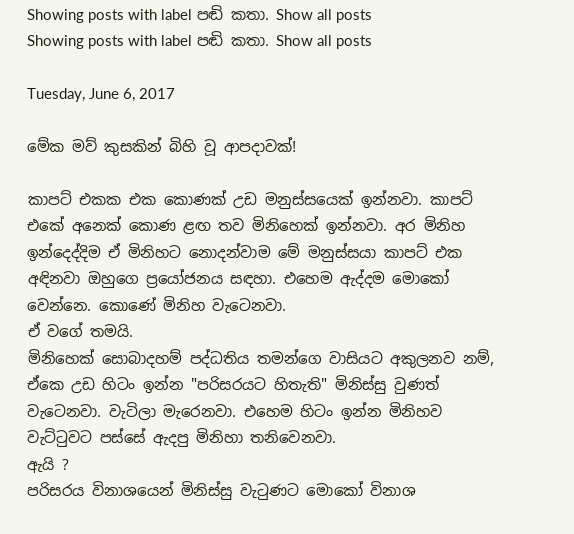Showing posts with label පඬි කතා. Show all posts
Showing posts with label පඬි කතා. Show all posts

Tuesday, June 6, 2017

මේක මව් කුසකින් බිහි වූ ආපදාවක්!

කාපට් එකක එක කොණක් උඩ මනුස්සයෙක් ඉන්නවා. කාපට් එකේ අනෙක් කොණ ළඟ තව මිනිහෙක් ඉන්නවා. අර මිනිහ ඉන්දෙද්දිම ඒ මිනිහට නොදන්වාම මේ මනුස්සයා කාපට් එක අඳිනවා ඔහුගෙ ප්‍රයෝජනය සඳහා. එහෙම ඇද්දම මොකෝ වෙන්නෙ. කොණේ මිනිහ වැටෙනවා.
ඒ වගේ තමයි.
මිනිහෙක් සොබාදහම් පද්ධතිය තමන්ගෙ වාසියට අකුලනව නම්, ඒකෙ උඩ හිටං ඉන්න "පරිසරයට හිතැති" මිනිස්සු වුණත් වැටෙනවා. වැටිලා මැරෙනවා. එහෙම හිටං ඉන්න මිනිහව වැට්ටුවට පස්සේ ඇදපු මිනිහා තනිවෙනවා.
ඇයි ?
පරිසරය විනාශයෙන් මිනිස්සු වැටුණට මොකෝ විනාශ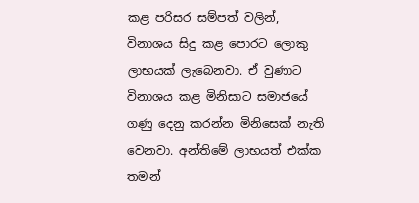කළ පරිසර සම්පත් වලින්, විනාශය සිදු කළ පොරට ලොකු ලාභයක් ලැබෙනවා. ඒ වුණාට විනාශය කළ මිනිසාට සමාජයේ ගණු දෙනු කරන්න මිනිසෙක් නැති වෙනවා. අන්තිමේ ලාභයත් එක්ක තමන්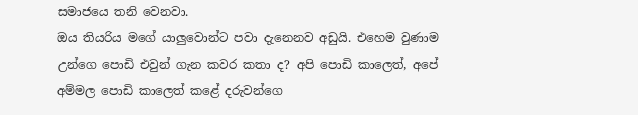සමාජයෙ තනි වෙනවා.
ඔය තියරිය මගේ යාලුවොන්ට පවා දැනෙනව අඩුයි. එහෙම වුණාම උන්ගෙ පොඩි එවුන් ගැන කවර කතා ද? අපි පොඩි කාලෙත්, අපේ අම්මල පොඩි කාලෙත් කළේ දරුවන්ගෙ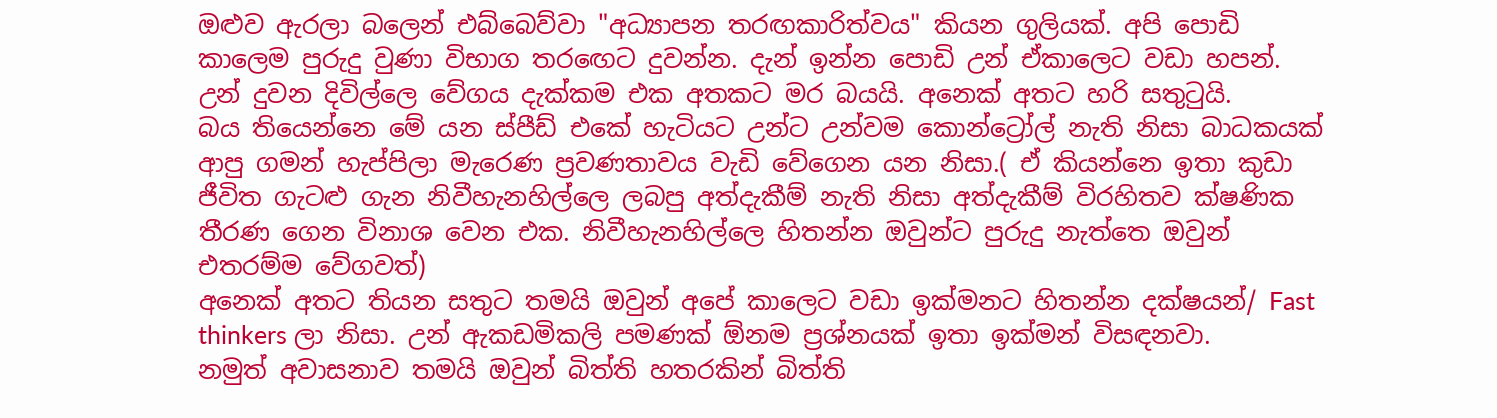ඔළුව ඇරලා බලෙන් එබ්බෙව්වා "අධ්‍යාපන තරඟකාරිත්වය" කියන ගුලියක්. අපි පොඩි කාලෙම පුරුදු වුණා විභාග තරඟෙට දුවන්න. දැන් ඉන්න පොඩි උන් ඒකාලෙට වඩා හපන්. උන් දුවන දිවිල්ලෙ වේගය දැක්කම එක අතකට මර බයයි. අනෙක් අතට හරි සතුටුයි.
බය තියෙන්නෙ මේ යන ස්පීඩ් එකේ හැටියට උන්ට උන්වම කොන්ට්‍රෝල් නැති නිසා බාධකයක් ආපු ගමන් හැප්පිලා මැරෙණ ප්‍රවණතාවය වැඩි වේගෙන යන නිසා.( ඒ කියන්නෙ ඉතා කුඩා ජීවිත ගැටළු ගැන නිවීහැනහිල්ලෙ ලබපු අත්දැකීම් නැති නිසා අත්දැකීම් විරහිතව ක්ෂණික තීරණ ගෙන විනාශ වෙන එක. නිවීහැනහිල්ලෙ හිතන්න ඔවුන්ට පුරුදු නැත්තෙ ඔවුන් එතරම්ම වේගවත්)
අනෙක් අතට තියන සතුට තමයි ඔවුන් අපේ කාලෙට වඩා ඉක්මනට හිතන්න දක්ෂයන්/ Fast thinkers ලා නිසා. උන් ඇකඩමිකලි පමණක් ඕනම ප්‍රශ්නයක් ඉතා ඉක්මන් විසඳනවා.
නමුත් අවාසනාව තමයි ඔවුන් බිත්ති හතරකින් බිත්ති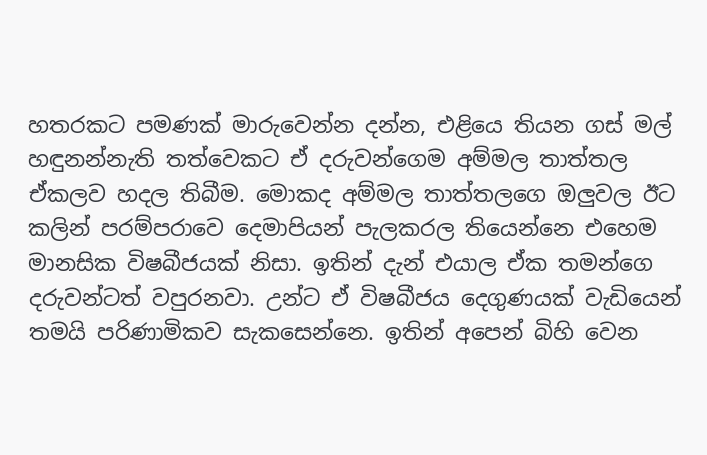හතරකට පමණක් මාරුවෙන්න දන්න, එළියෙ තියන ගස් මල් හඳුනන්නැති තත්වෙකට ඒ දරුවන්ගෙම අම්මල තාත්තල ඒකලව හදල තිබීම. මොකද අම්මල තාත්තලගෙ ඔලුවල ඊට කලින් පරම්පරාවෙ දෙමාපියන් පැලකරල තියෙන්නෙ එහෙම මානසික විෂබීජයක් නිසා. ඉතින් දැන් එයාල ඒක තමන්ගෙ දරුවන්ටත් වපුරනවා. උන්ට ඒ විෂබීජය දෙගුණයක් වැඩියෙන් තමයි පරිණාමිකව සැකසෙන්නෙ. ඉතින් අපෙන් බිහි වෙන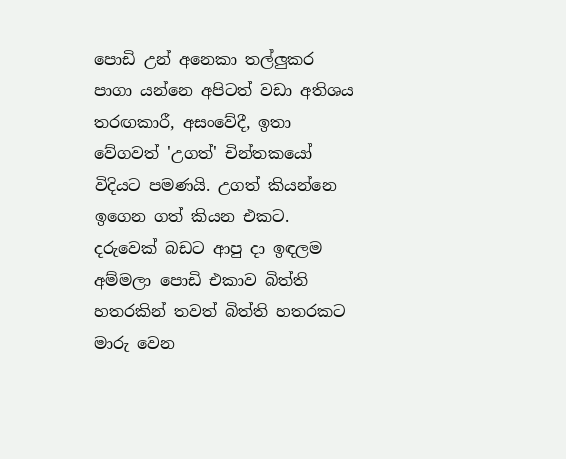පොඩි උන් අනෙකා තල්ලුකර පාගා යන්නෙ අපිටත් වඩා අතිශය තරඟකාරී, අසංවේදී, ඉතා වේගවත් 'උගත්' චින්තකයෝ විදියට පමණයි. උගත් කියන්නෙ ඉගෙන ගත් කියන එකට.
දරුවෙක් බඩට ආපු දා ඉඳලම අම්මලා පොඩි එකාව බිත්ති හතරකින් තවත් බිත්ති හතරකට මාරු වෙන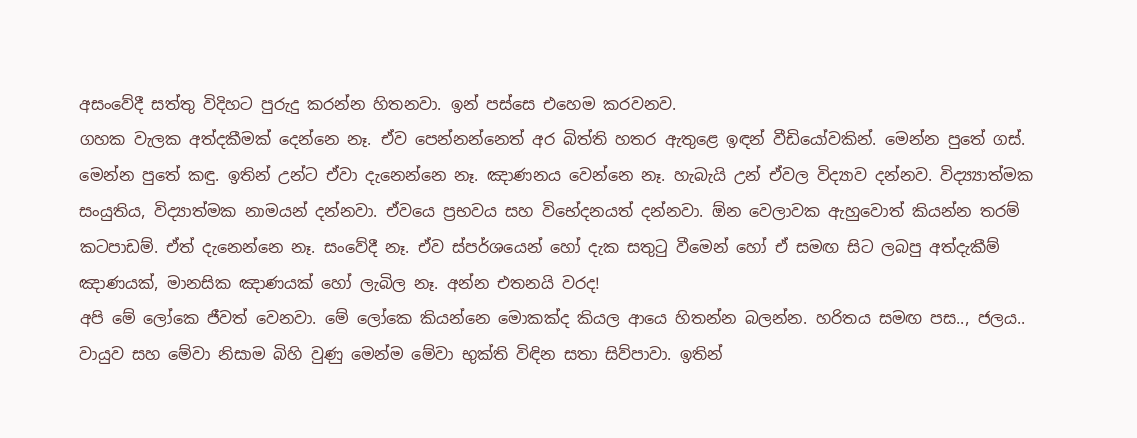අසංවේදී සත්තු විදිහට පුරුදු කරන්න හිතනවා. ඉන් පස්සෙ එහෙම කරවනව.
ගහක වැලක අත්දකීමක් දෙන්නෙ නෑ. ඒව පෙන්නන්නෙත් අර බිත්ති හතර ඇතුළෙ ඉඳන් වීඩියෝවකින්. මෙන්න පුතේ ගස්. මෙන්න පුතේ කඳු. ඉතින් උන්ට ඒවා දැනෙන්නෙ නෑ. ඤාණනය වෙන්නෙ නෑ. හැබැයි උන් ඒවල විද්‍යාව දන්නව. විද්‍ය්‍යාත්මක සංයුතිය, විද්‍යාත්මක නාමයන් දන්නවා. ඒවයෙ ප්‍රභවය සහ විභේදනයත් දන්නවා. ඕන වෙලාවක ඇහුවොත් කියන්න තරම් කටපාඩම්. ඒත් දැනෙන්නෙ නෑ. සංවේදී නෑ. ඒව ස්පර්ශයෙන් හෝ දැක සතුටු වීමෙන් හෝ ඒ සමඟ සිට ලබපු අත්දැකීම් ඤාණයක්, මානසික ඤාණයක් හෝ ලැබිල නෑ. අන්න එතනයි වරද!
අපි මේ ලෝකෙ ජීවත් වෙනවා. මේ ලෝකෙ කියන්නෙ මොකක්ද කියල ආයෙ හිතන්න බලන්න. හරිතය සමඟ පස.., ජලය.. වායුව සහ මේවා නිසාම බිහි වුණු මෙන්ම මේවා භුක්ති විඳින සතා සිව්පාවා. ඉතින්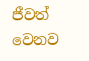ජීවත් වෙනව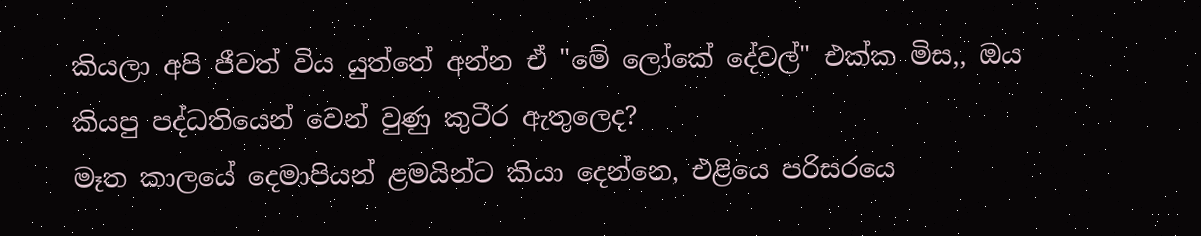කියලා අපි ජීවත් විය යුත්තේ අන්න ඒ "මේ ලෝකේ දේවල්" එක්ක මිස,, ඔය කියපු පද්ධතියෙන් වෙන් වුණු කුටීර ඇතුලෙද?
මෑත කාලයේ දෙමාපියන් ළමයින්ට කියා දෙන්නෙ, එළියෙ පරිසරයෙ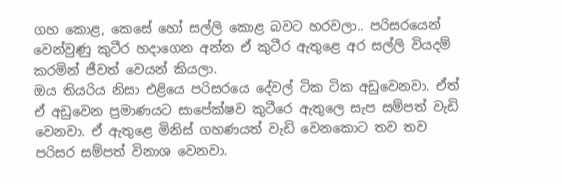ගහ කොළ, කෙසේ හෝ සල්ලි කොළ බවට හරවලා.. පරිසරයෙන් වෙන්වුණු කුටීර හදාගෙන අන්න ඒ කුටීර ඇතුළෙ අර සල්ලි වියදම් කරමින් ජීවත් වෙයන් කියලා.
ඔය තියරිය නිසා එළියෙ පරිසරයෙ දේවල් ටික ටික අඩුවෙනවා. ඒත් ඒ අඩුවෙන ප්‍රමාණයට සාපේක්ෂව කුටීරෙ ඇතුලෙ සැප සම්පත් වැඩි වෙනවා. ඒ ඇතුළෙ මිනිස් ගහණයත් වැඩි වෙනකොට තව තව පරිසර සම්පත් විනාශ වෙනවා.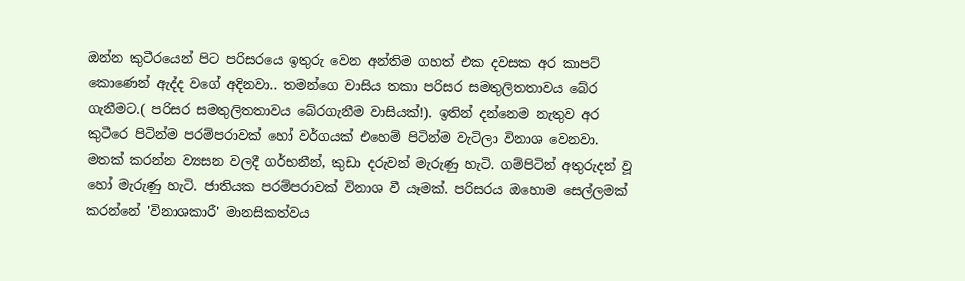ඔන්න කුටීරයෙන් පිට පරිසරයෙ ඉතුරු වෙන අන්තිම ගහත් එක දවසක අර කාපට් කොණෙන් ඇද්ද වගේ අදිනවා.. තමන්ගෙ වාසිය තකා පරිසර සමතුලිතතාවය බේර ගැනීමට.( පරිසර සමතුලිතතාවය බේරගැනීම වාසියක්!). ඉතින් දන්නෙම නැතුව අර කුටීරෙ පිටින්ම පරම්පරාවක් හෝ වර්ගයක් එහෙම් පිටින්ම වැටිලා විනාශ වෙනවා. මතක් කරන්න ව්‍යසන වලදී ගර්භනීන්, කුඩා දරුවන් මැරුණු හැටි. ගම්පිටින් අතුරුදන් වූ හෝ මැරුණු හැටි. ජාතියක පරම්පරාවක් විනාශ වී යෑමක්. පරිසරය ඔහොම සෙල්ලමක් කරන්නේ 'විනාශකාරී' මානසිකත්වය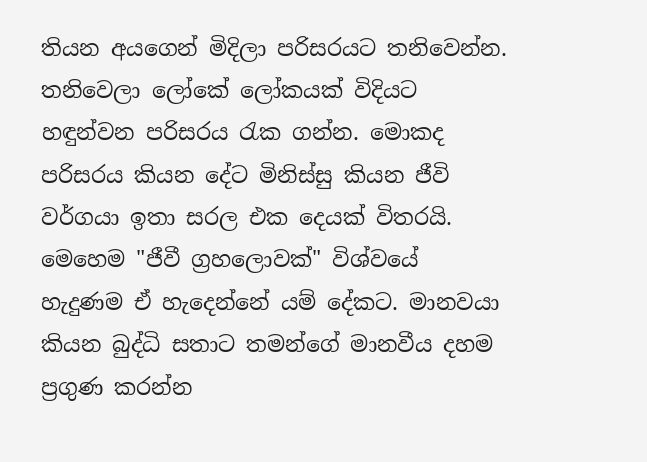තියන අයගෙන් මිදිලා පරිසරයට තනිවෙන්න. තනිවෙලා ලෝකේ ලෝකයක් විදියට හඳුන්වන පරිසරය රැක ගන්න. මොකද පරිසරය කියන දේට මිනිස්සු කියන ජීවි වර්ගයා ඉතා සරල එක දෙයක් විතරයි.
මෙහෙම "ජීවී ග්‍රහලොවක්" විශ්වයේ හැදුණම ඒ හැදෙන්නේ යම් දේකට. මානවයා කියන බුද්ධි සතාට තමන්ගේ මානවීය දහම ප්‍රගුණ කරන්න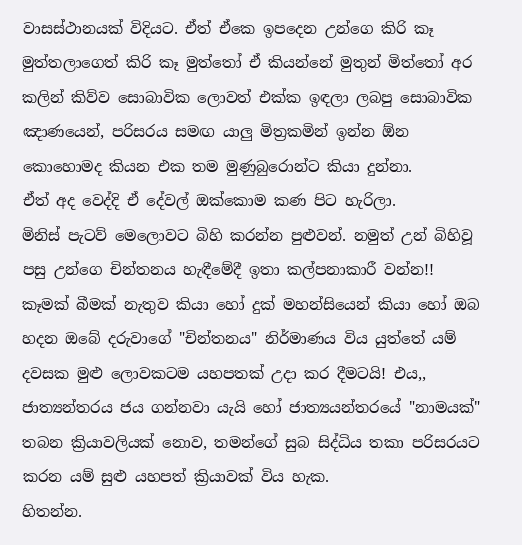වාසස්ථානයක් විදියට. ඒත් ඒකෙ ඉපදෙන උන්ගෙ කිරි කෑ මුත්තලාගෙත් කිරි කෑ මුත්තෝ ඒ කියන්නේ මුතුන් මිත්තෝ අර කලින් කිව්ව සොබාවික ලොවත් එක්ක ඉඳලා ලබපු සොබාවික ඤාණයෙන්, පරිසරය සමඟ යාලු මිත්‍රකමින් ඉන්න ඕන කොහොමද කියන එක තම මුණුබුරොන්ට කියා දුන්නා.
ඒත් අද වෙද්දි ඒ දේවල් ඔක්කොම කණ පිට හැරිලා.
මිනිස් පැටව් මෙලොවට බිහි කරන්න පුළුවන්. නමුත් උන් බිහිවූ පසු උන්ගෙ චින්තනය හැඳීමේදී ඉතා කල්පනාකාරී වන්න!!
කෑමක් බීමක් නැතුව කියා හෝ දුක් මහන්සියෙන් කියා හෝ ඔබ හදන ඔබේ දරුවාගේ "චින්තනය" නිර්මාණය විය යුත්තේ යම් දවසක මුළු ලොවකටම යහපතක් උදා කර දීමටයි! එය,, ජාත්‍යන්තරය ජය ගන්නවා යැයි හෝ ජාත්‍යයන්තරයේ "නාමයක්" තබන ක්‍රියාවලියක් නොව, තමන්ගේ සුබ සිද්ධිය තකා පරිසරයට කරන යම් සුළු යහපත් ක්‍රියාවක් විය හැක.
හිතන්න.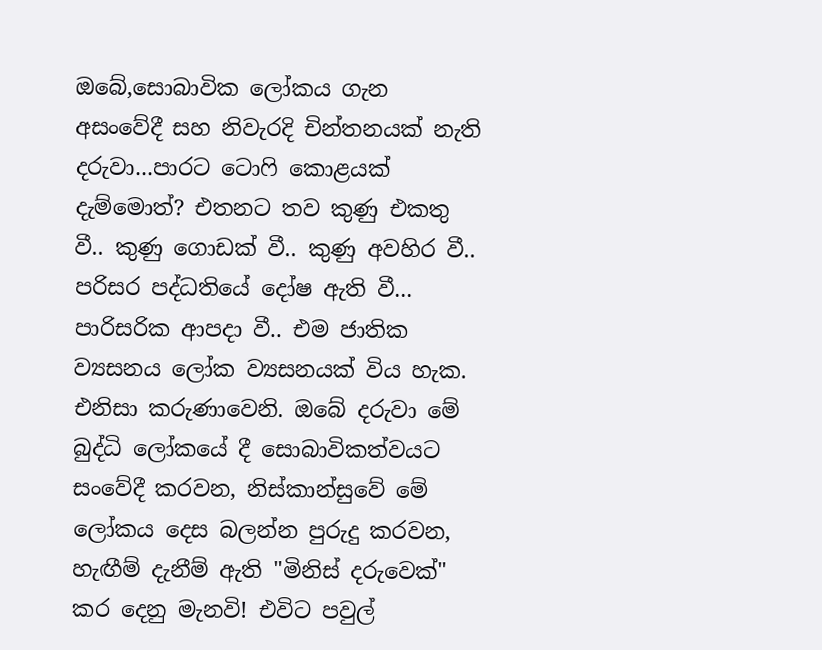ඔබේ,සොබාවික ලෝකය ගැන අසංවේදී සහ නිවැරදි චින්තනයක් නැති දරුවා...පාරට ටොෆි කොළයක් දැම්මොත්? එතනට තව කුණු එකතු වී.. කුණු ගොඩක් වී.. කුණු අවහිර වී.. පරිසර පද්ධතියේ දෝෂ ඇති වී... පාරිසරික ආපදා වී.. එම ජාතික ව්‍යසනය ලෝක ව්‍යසනයක් විය හැක.
එනිසා කරුණාවෙනි. ඔබේ දරුවා මේ බුද්ධි ලෝකයේ දී සොබාවිකත්වයට සංවේදී කරවන, නිස්කාන්සුවේ මේ ලෝකය දෙස බලන්න පුරුදු කරවන, හැඟීම් දැනීම් ඇති "මිනිස් දරුවෙක්" කර දෙනු මැනවි! එවිට පවුල්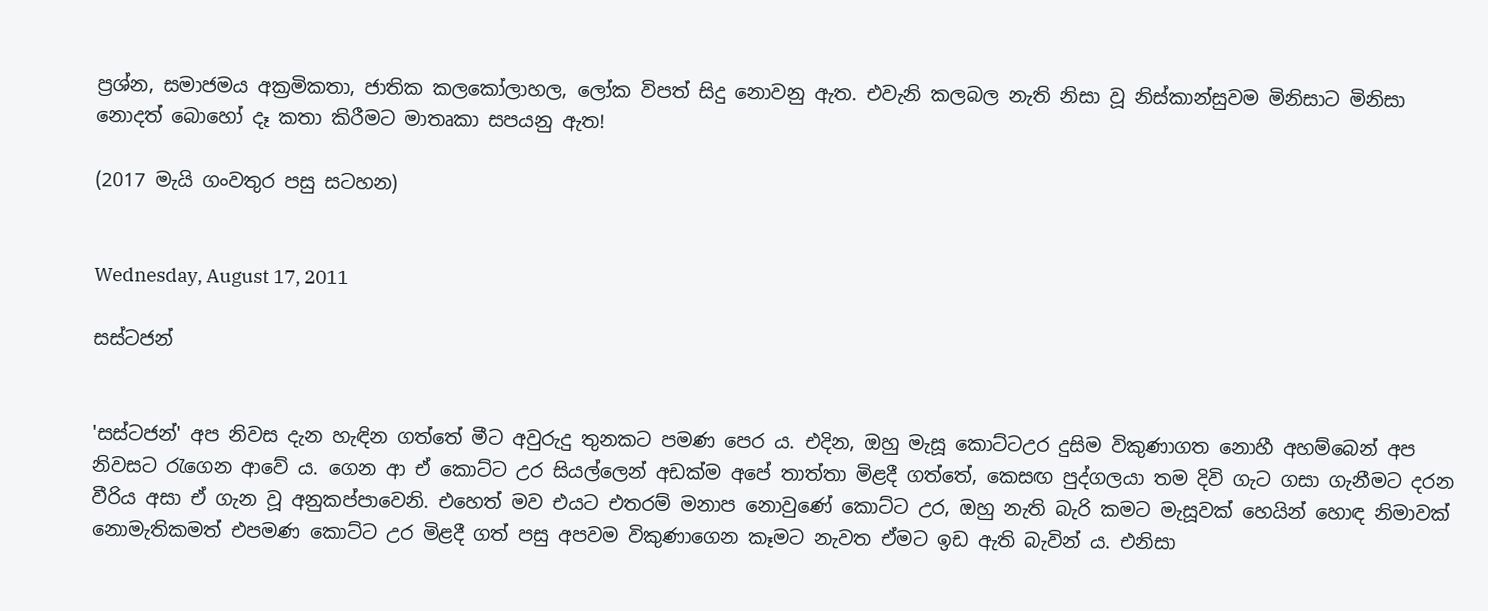ප්‍රශ්න, සමාජමය අක්‍රමිකතා, ජාතික කලකෝලාහල, ලෝක විපත් සිදු නොවනු ඇත. එවැනි කලබල නැති නිසා වූ නිස්කාන්සුවම මිනිසාට මිනිසා නොදත් බොහෝ දෑ කතා කිරීමට මාතෘකා සපයනු ඇත!

(2017 මැයි ගංවතුර පසු සටහන)


Wednesday, August 17, 2011

සස්ටජන්


'සස්ටජන්' අප නිවස දැන හැඳින ගත්තේ මීට අවුරුදු තුනකට පමණ පෙර ය. එදින, ඔහු මැසූ කොට්ටඋර දුසිම විකුණාගත නොහී අහම්බෙන් අප නිවසට රැගෙන ආවේ ය. ගෙන ආ ඒ කොට්ට උර සියල්ලෙන් අඩක්ම අපේ තාත්තා මිළදී ගත්තේ, කෙසඟ පුද්ගලයා තම දිවි ගැට ගසා ගැනීමට දරන වීරිය අසා ඒ ගැන වූ අනුකප්පාවෙනි. එහෙත් මව එයට එතරම් මනාප නොවුණේ කොට්ට උර, ඔහු නැති බැරි කමට මැසූවක් හෙයින් හොඳ නිමාවක් නොමැතිකමත් එපමණ කොට්ට උර මිළදී ගත් පසු අපවම විකුණාගෙන කෑමට නැවත ඒමට ඉඩ ඇති බැවින් ය. එනිසා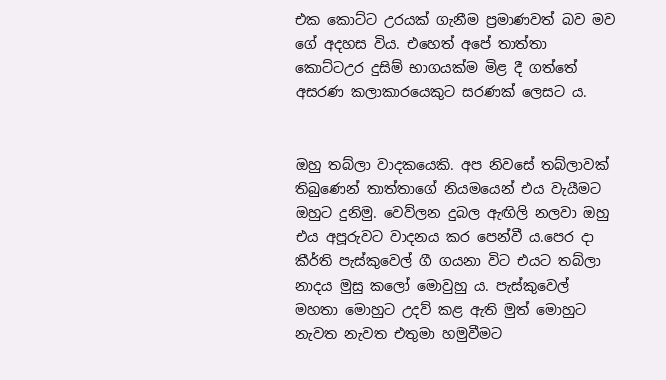එක කොට්ට උරයක් ගැනීම ප්‍රමාණවත් බව මව ගේ අදහස විය. එහෙත් අපේ තාත්තා කොට්ටඋර දුසිම් භාගයක්ම මිළ දී ගත්තේ අසරණ කලාකාරයෙකුට සරණක් ලෙසට ය.


ඔහු තබ්ලා වාදකයෙකි. අප නිවසේ තබ්ලාවක් තිබුණෙන් තාත්තාගේ නියමයෙන් එය වැයීමට ඔහුට දුනිමු. වෙව්ලන දුබල ඇඟිලි නලවා ඔහු එය අපූරුවට වාදනය කර පෙන්වී ය.පෙර දා කීර්ති පැස්කුවෙල් ගී ගයනා විට එයට තබ්ලා නාදය මුසු කලෝ මොවුහු ය. පැස්කුවෙල් මහතා මොහුට උදව් කළ ඇති මුත් මොහුට නැවත නැවත එතුමා හමුවීමට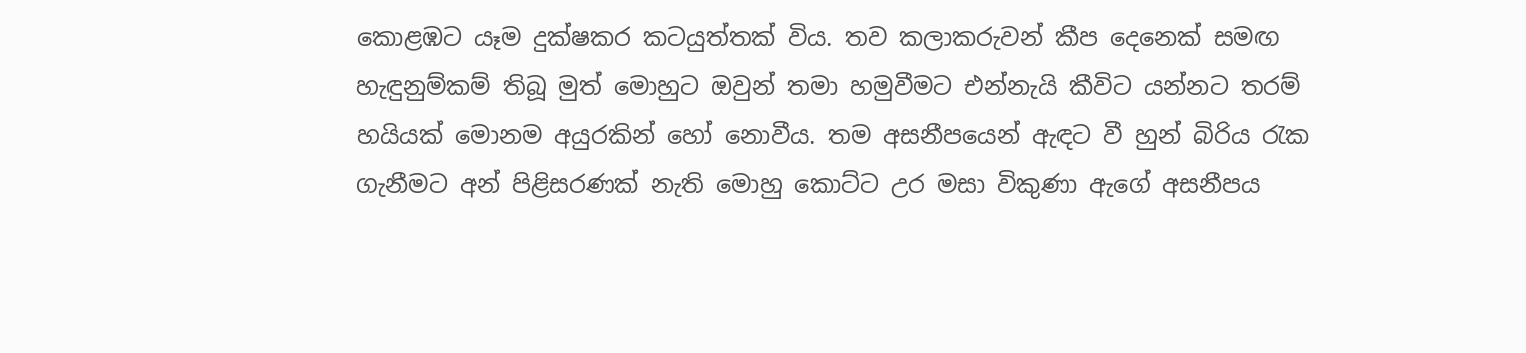කොළඹට යෑම දුක්ෂකර කටයුත්තක් විය. තව කලාකරුවන් කීප දෙනෙක් සමඟ හැඳුනුම්කම් තිබූ මුත් මොහුට ඔවුන් තමා හමුවීමට එන්නැයි කීවිට යන්නට තරම් හයියක් මොනම අයුරකින් හෝ නොවීය. තම අසනීපයෙන් ඇඳට වී හුන් බිරිය රැක ගැනීමට අන් පිළිසරණක් නැති මොහු කොට්ට උර මසා විකුණා ඇගේ අසනීපය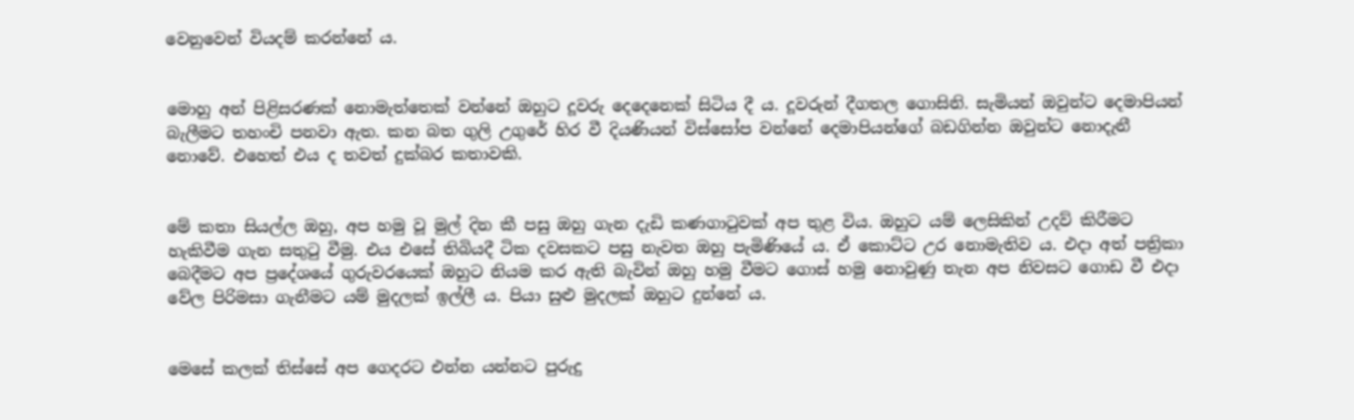වෙනුවෙන් වියදම් කරන්නේ ය.


මොහු අන් පිළිසරණක් නොමැත්තෙක් වන්නේ ඔහුට දූවරු දෙදෙනෙක් සිටිය දී ය. දූවරුන් දීගතල ගොසිනි. සැමියන් ඔවුන්ට දෙමාපියන් බැලීමට තහංචි පනවා ඇත. කන බත ගුලි උගුරේ හිර වී දියණියන් විස්සෝප වන්නේ දෙමාපියන්ගේ බඩගින්න ඔවුන්ට නොදැනී නොවේ. එහෙත් එය ද තවත් දුක්බර කතාවකි.


මේ කතා සියල්ල ඔහු, අප හමු වූ මුල් දින කී පසු ඔහු ගැන දැඩි කණගාටුවක් අප තුළ විය. ඔහුට යම් ලෙසිකින් උදව් කිරීමට හැකිවීම ගැන සතුටු වීමු. එය එසේ තිබියදී ටික දවසකට පසු නැවත ඔහු පැමිණියේ ය. ඒ කොට්ට උර නොමැතිව ය. එදා අත් පත්‍රිකා බෙදීමට අප ප්‍රදේශයේ ගුරුවරයෙක් ඔහුට නියම කර ඇති බැවින් ඔහු හමු වීමට ගොස් හමු නොවුණු තැන අප නිවසට ගොඩ වී එදා වේල පිරිමසා ගැනීමට යම් මුදලක් ඉල්ලී ය. පියා සුළු මුදලක් ඔහුට දුන්නේ ය.


මෙසේ කලක් තිස්සේ අප ගෙදරට එන්න යන්නට පුරුදු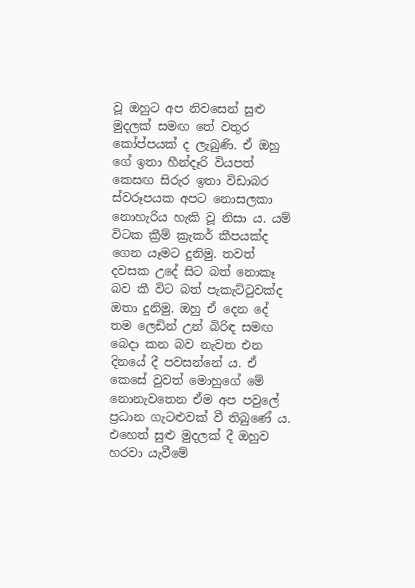වූ ඔහුට අප නිවසෙන් සුළු මුදලක් සමඟ තේ වතුර කෝප්පයක් ද ලැබුණි. ඒ ඔහු ගේ ඉතා හීන්දෑරි වියපත් කෙසඟ සිරුර ඉතා විඩාබර ස්වරූපයක අපට නොසලකා නොහැරිය හැකි වූ නිසා ය. යම් විටක ක්‍රීම් ක්‍රැකර් කීපයක්ද ගෙන යෑමට දුනිමු. තවත් දවසක උදේ සිට බත් නොකෑ බව කී විට බත් පැකැට්ටුවක්ද ඔතා දුනිමු. ඔහු ඒ දෙන දේ තම ලෙඩින් උන් බිරිඳ සමඟ බෙදා කන බව නැවත එන දිනයේ දී පවසන්නේ ය. ඒ කෙසේ වුවත් මොහුගේ මේ නොනැවතෙන ඒම අප පවුලේ ප්‍රධාන ගැටළුවක් වී තිබුණේ ය. එහෙත් සුළු මුදලක් දී ඔහුව හරවා යැවීමේ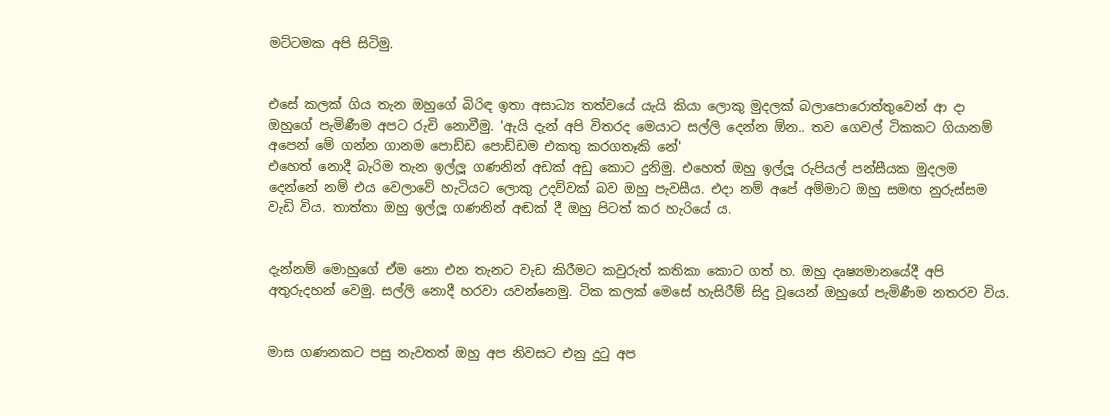මට්ටමක අපි සිටිමු.


එසේ කලක් ගිය තැන ඔහුගේ බිරිඳ ඉතා අසාධ්‍ය තත්වයේ යැයි කියා ලොකු මුදලක් බලාපොරොත්තුවෙන් ආ දා ඔහුගේ පැමිණීම අපට රුචි නොවීමු. 'ඇයි දැන් අපි විතරද මෙයාට සල්ලි දෙන්න ඕන.. තව ගෙවල් ටිකකට ගියානම් අපෙන් මේ ගන්න ගානම පොඩ්ඩ පොඩ්ඩම එකතු කරගතෑකි නේ'
එහෙත් නොදී බැරිම තැන ඉල්ලූ ගණනින් අඩක් අඩු කොට දුනිමු. එහෙත් ඔහු ඉල්ලූ රුපියල් පන්සීයක මුදලම දෙන්නේ නම් එය වෙලාවේ හැටියට ලොකු උදව්වක් බව ඔහු පැවසීය. එදා නම් අපේ අම්මාට ඔහු සමඟ නුරුස්සම වැඩි විය. තාත්තා ඔහු ඉල්ලූ ගණනින් අඬක් දී ඔහු පිටත් කර හැරියේ ය.


දැන්නම් මොහුගේ ඒම නො එන තැනට වැඩ කිරීමට කවුරුත් කතිකා කොට ගත් හ. ඔහු දෘ‍ෂ්‍යමානයේදී අපි අතුරුදහන් වෙමු. සල්ලි නොදී හරවා යවන්නෙමු. ටික කලක් මෙසේ හැසිරීම් සිදු වූයෙන් ඔහුගේ පැමිණීම නතරව විය.


මාස ගණනකට පසු නැවතත් ඔහු අප නිවසට එනු දුටු අප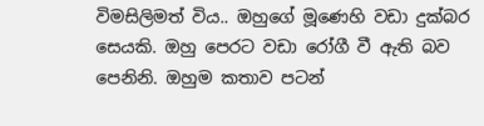විමසිලිමත් විය.. ඔහුගේ මූණෙහි වඩා දුක්බර සෙයකි. ඔහු පෙරට වඩා රෝගී වී ඇති බව පෙනිනි. ඔහුම කතාව පටන්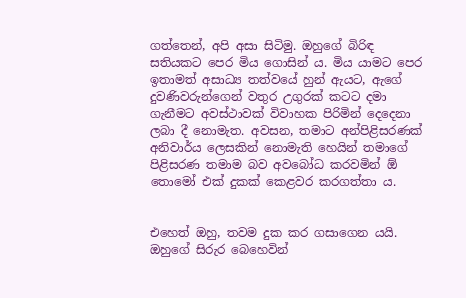ගත්තෙන්, අපි අසා සිටිමු. ඔහුගේ බිරිඳ සතියකට පෙර මිය ගොසින් ය. මිය යාමට පෙර ඉතාමත් අසාධ්‍ය තත්වයේ හුන් ඇයට, ඇගේ දුවණිවරුන්ගෙන් වතුර උගුරක් කටට දමා ගැනීමට අවස්ථාවක් විවාහක පිරිමින් දෙදෙනා ලබා දී නොමැත. අවසන, තමාට අන්පිළිසරණක් අනිවාර්ය ලෙසකින් නොමැති හෙයින් තමාගේ පිළිසරණ තමාම බව අවබෝධ කරවමින් ඕ තොමෝ එක් දුකක් කෙළවර කරගත්තා ය.


එහෙත් ඔහු, තවම දුක කර ගසාගෙන යයි. ඔහුගේ සිරුර බෙහෙවින්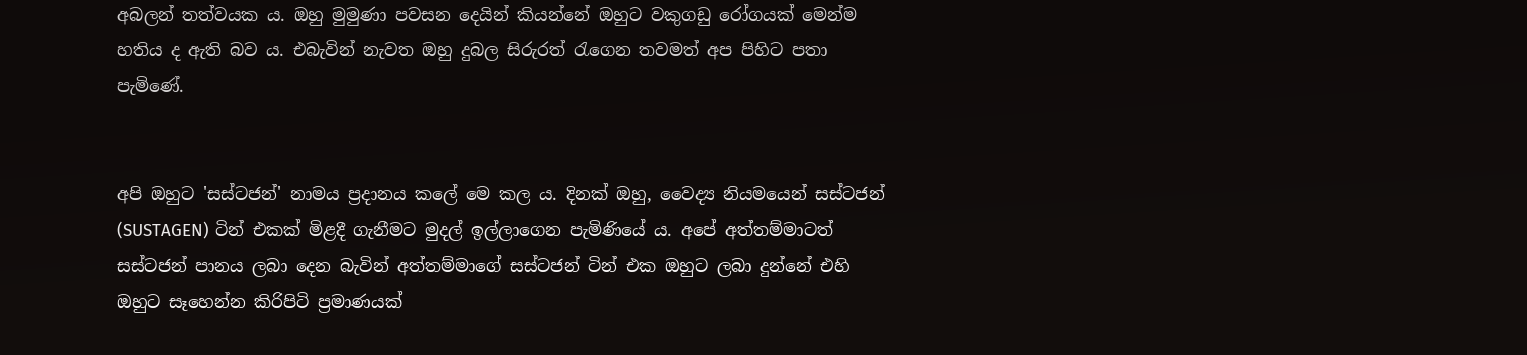අබලන් තත්වයක ය. ඔහු මුමුණා පවසන දෙයින් කියන්නේ ඔහුට වකුගඩු රෝගයක් මෙන්ම හතිය ද ඇති බව ය. එබැවින් නැවත ඔහු දුබල සිරුරත් රැගෙන තවමත් අප පිහිට පතා පැමිණේ.


අපි ඔහුට 'සස්ටජන්' නාමය ප්‍රදානය කලේ මෙ කල ය. දිනක් ඔහු, වෛද්‍ය නියමයෙන් සස්ටජන් (SUSTAGEN) ටින් එකක් මිළදී ගැනීමට මුදල් ඉල්ලාගෙන පැමිණියේ ය. අපේ අත්තම්මාටත් සස්ටජන් පානය ලබා දෙන බැවින් අත්තම්මාගේ සස්ටජන් ටින් එක ඔහුට ලබා දුන්නේ එහි ඔහුට සෑහෙන්න කිරිපිටි ප්‍රමාණයක්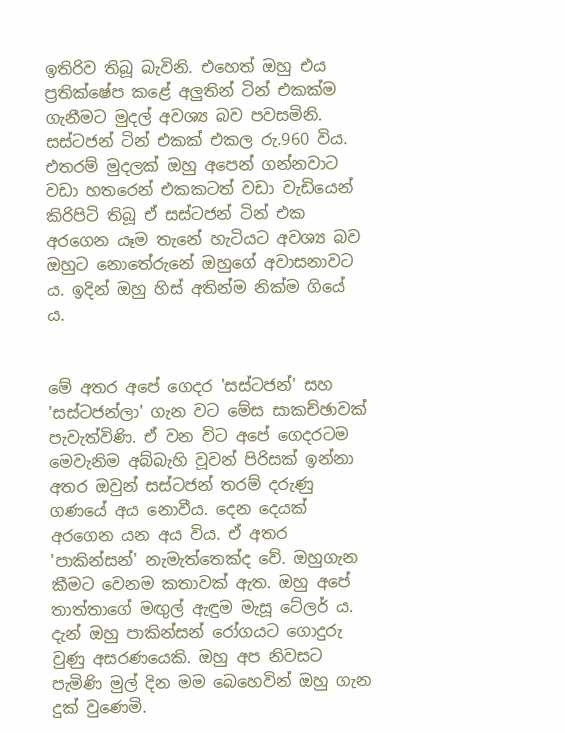ඉතිරිව තිබූ බැවිනි. එහෙත් ඔහු එය ප්‍රතික්ෂේප කළේ අලුතින් ටින් එකක්ම ගැනීමට මුදල් අවශ්‍ය බව පවසමිනි. සස්ටජන් ටින් එකක් එකල රු.960 විය. එතරම් මුදලක් ඔහු අපෙන් ගන්නවාට වඩා හතරෙන් එකකටත් වඩා වැඩියෙන් කිරිපිටි තිබූ ඒ සස්ටජන් ටින් එක අරගෙන යෑම තැනේ හැටියට අවශ්‍ය බව ඔහුට නොතේරුනේ ඔහුගේ අවාසනාවට ය. ඉදින් ඔහු හිස් අතින්ම නික්ම ගියේ ය.


මේ අතර අපේ ගෙදර 'සස්ටජන්' සහ 'සස්ටජන්ලා' ගැන වට මේස සාකච්ඡාවක් පැවැත්විණි. ඒ වන විට අපේ ගෙදරටම මෙවැනිම අබ්බැහි වූවන් පිරිසක් ඉන්නා අතර ඔවුන් සස්ටජන් තරම් දරුණු ගණයේ අය නොවීය. දෙන දෙයක් අරගෙන යන අය විය. ඒ අතර 'පාකින්සන්' නැමැත්තෙක්ද වේ. ඔහුගැන කීමට වෙනම කතාවක් ඇත. ඔහු අපේ තාත්තාගේ මඟුල් ඇඳුම මැසූ ටේලර් ය. දැන් ඔහු පාකින්සන් රෝගයට ගොදුරු වුණු අසරණයෙකි. ඔහු අප නිවසට පැමිණි මුල් දින මම බෙහෙවින් ඔහු ගැන දුක් වුණෙමි.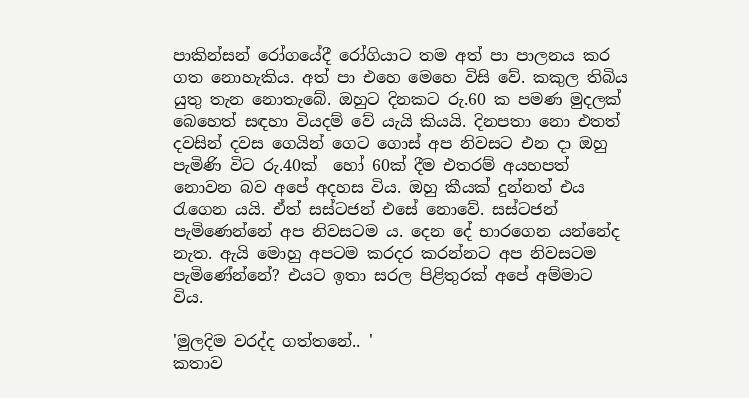පාකින්සන් රෝගයේදී රෝගියාට තම අත් පා පාලනය කර ගත නොහැකිය. අත් පා එහෙ මෙහෙ විසි වේ. කකුල තිබිය යුතු තැන නොතැබේ. ඔහුට දිනකට රු.60 ක පමණ මුදලක් බෙහෙත් සඳහා වියදම් වේ යැයි කියයි. දිනපතා නො එතත් දවසින් දවස ගෙයින් ගෙට ගොස් අප නිවසට එන දා ඔහු පැමිණි විට රු.40ක්  හෝ 60ක් දීම එතරම් අයහපත් නොවන බව අපේ අදහස විය. ඔහු කීයක් දුන්නත් එය රැගෙන යයි. ඒත් සස්ටජන් එසේ නොවේ. සස්ටජන් පැමිණෙන්නේ අප නිවසටම ය. දෙන දේ භාරගෙන යන්නේද නැත. ඇයි මොහු අපටම කරදර කරන්නට අප නිවසටම පැමිණේන්නේ? එයට ඉතා සරල පිළිතුරක් අපේ අම්මාට විය.

'මුලදිම වරද්ද ගත්තනේ.. '
කතාව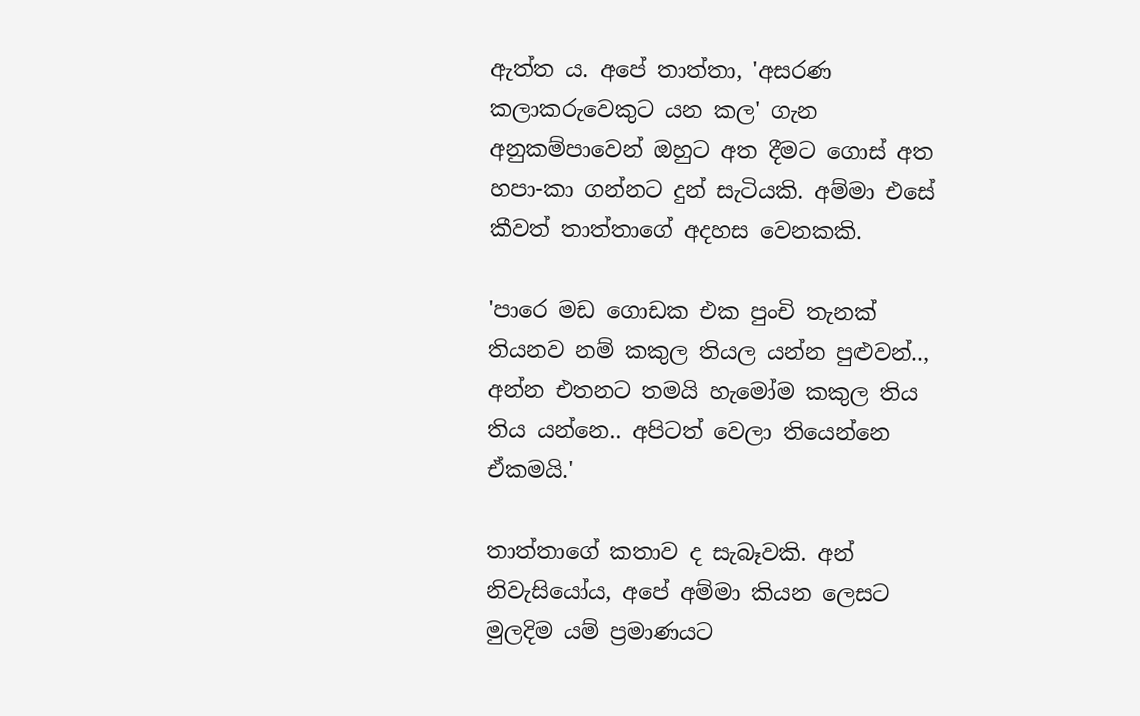ඇත්ත ය. අපේ තාත්තා, 'අසරණ කලාකරුවෙකුට යන කල' ගැන අනුකම්පාවෙන් ඔහුට අත දීමට ගොස් අත හපා-කා ගන්නට දුන් සැටියකි. අම්මා එසේ කීවත් තාත්තාගේ අදහස වෙනකකි.

'පාරෙ මඩ ගොඩක එක පුංචි තැනක් තියනව නම් කකුල තියල යන්න පුළුවන්.., අන්න එතනට තමයි හැමෝම කකුල තිය තිය යන්නෙ.. අපිටත් වෙලා තියෙන්නෙ ඒකමයි.'

තාත්තාගේ කතාව ද සැබෑවකි. අන් නිවැසියෝය, අපේ අම්මා කියන ලෙසට මුලදිම යම් ප්‍රමාණයට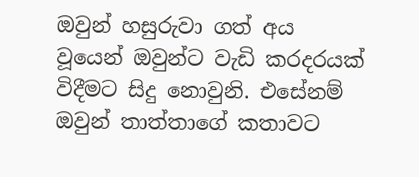ඔවුන් හසුරුවා ගත් අය වූ‍යෙන් ඔවුන්ට වැඩි කරදරයක් විදීමට සිදු නොවුනි. එසේනම් ඔවුන් තාත්තාගේ කතාවට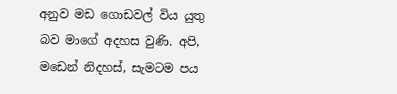අනුව මඩ ගොඩවල් විය යුතු බව මාගේ අදහස වුණි. අපි, මඩෙන් නිදහස්, සැමටම පය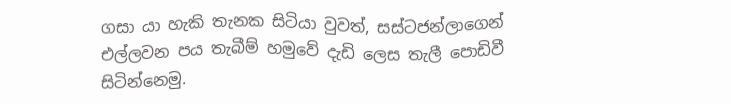ගසා යා හැකි තැනක සිටියා වුවත්, සස්ටජන්ලාගෙන් එල්ලවන පය තැබීම් හමුවේ දැඩි ලෙස තැලී පොඩිවී සිටින්නෙමු.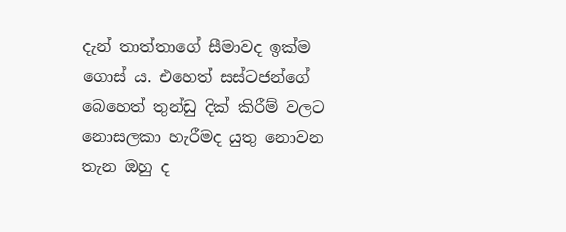දැන් තාත්තාගේ සීමාවද ඉක්ම ගොස් ය. එහෙත් සස්ටජන්ගේ බෙහෙත් තුන්ඩු දික් කිරීම් වලට නොසලකා හැරීමද යුතු නොවන තැන ඔහු ද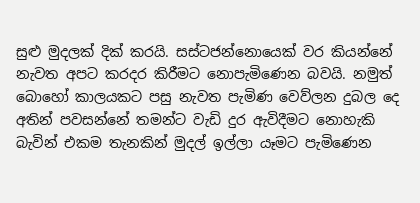සුළු මුදලක් දික් කරයි. සස්ටජන්නොයෙක් වර කියන්නේ නැවත අපට කරදර කිරීමට නොපැමිණෙන බවයි. නමුත් බොහෝ කාලයකට පසු නැවත පැමිණ වෙව්ලන දුබල දෙ අතින් පවසන්නේ තමන්ට වැඩි දුර ඇවිදීමට නොහැකි බැවින් එකම තැනකින් මුදල් ඉල්ලා යෑමට පැමිණෙන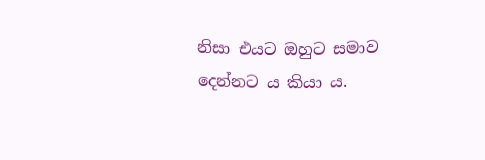නිසා එයට ඔහුට සමාව දෙන්නට ය කියා ය.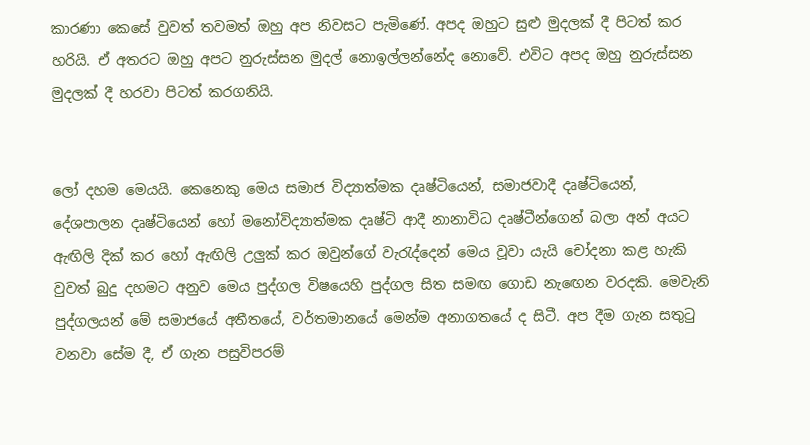කාරණා කෙසේ වුවත් තවමත් ඔහු අප නිවසට පැමිණේ. අපද ඔහුට සුළු මුදලක් දී පිටත් කර හරියි. ඒ අතරට ඔහු අපට නුරුස්සන මුදල් නොඉල්ලන්නේද නොවේ. එවිට අපද ඔහු නුරුස්සන මුදලක් දී හරවා පිටත් කරගනියි.


ලෝ දහම මෙයයි. කෙනෙකු මෙය සමාජ විද්‍යාත්මක දෘෂ්ටියෙන්, සමාජවාදී දෘෂ්ටියෙන්, දේශපාලන දෘෂ්ටියෙන් හෝ මනෝවිද්‍යාත්මක දෘෂ්ටි ආදී නානාවිධ දෘෂ්ටීන්ගෙන් බලා අන් අයට ඇඟිලි දික් කර හෝ ඇඟිලි උලුක් කර ඔවුන්ගේ වැරැද්දෙන් මෙය වූවා යැයි චෝදනා කළ හැකි වුවත් බුදු දහමට අනුව මෙය පුද්ගල විෂයෙහි පුද්ගල සිත සමඟ ගොඩ නැඟෙන වරදකි. මෙවැනි පුද්ගලයන් මේ සමාජයේ අතීතයේ, වර්තමානයේ මෙන්ම අනාගතයේ ද සිටී. අප දීම ගැන සතුටු වනවා සේම දී, ඒ ගැන පසුවිපරම්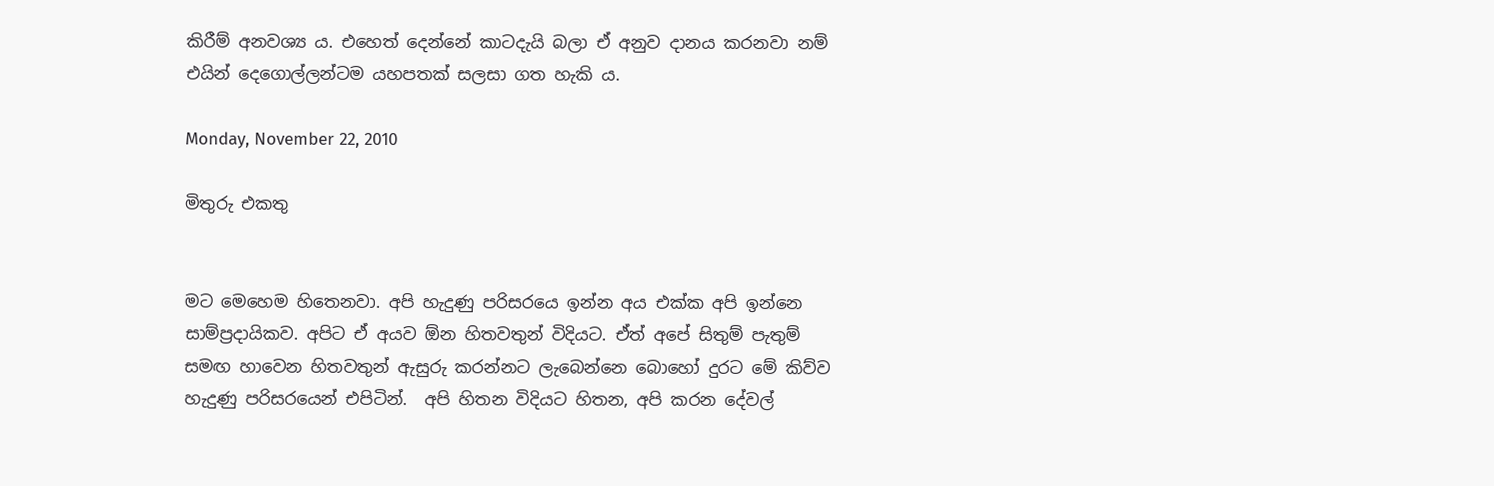කිරීම් අනවශ්‍ය ය. එහෙත් දෙන්නේ කාටදැයි බලා ඒ අනුව දානය කරනවා නම් එයින් දෙගොල්ලන්ටම යහපතක් සලසා ගත හැකි ය.

Monday, November 22, 2010

මිතුරු එකතු


මට මෙහෙම හිතෙනවා. අපි හැදුණු පරිසරයෙ ඉන්න අය එක්ක අපි ඉන්නෙ සාම්ප්‍රදායිකව. අපිට ඒ අයව ඕන හිතවතුන් විදියට. ඒත් අපේ සිතුම් පැතුම්  සමඟ හාවෙන හිතවතුන් ඇසුරු කරන්නට ලැබෙන්නෙ බොහෝ දුරට මේ කිව්ව හැදුණු පරිසරයෙන් එපිටින්.  අපි හිතන විදියට හිතන, අපි කරන දේවල්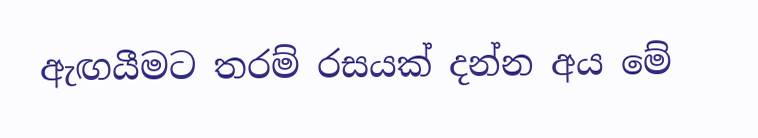ඇඟයීමට තරම් රසයක් දන්න අය මේ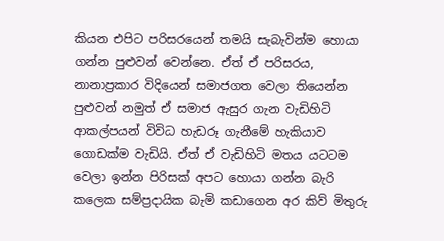කියන එපිට පරිසරයෙන් තමයි සැබැවින්ම හොයා ගන්න පුළුවන් වෙන්නෙ. ඒත් ඒ පරිසරය, නානාප්‍රකාර විදියෙන් සමාජගත වෙලා තියෙන්න පුළුවන් නමුත් ඒ සමාජ ඇසුර ගැන වැඩිහිටි ආකල්පයන් විවිධ හැඩරූ ගැනීමේ හැකියාව ගොඩක්ම වැඩියි. ඒත් ඒ වැඩිහිටි මතය යටටම වෙලා ඉන්න පිරිසක් අපට හොයා ගන්න බැරි කලෙක සම්ප්‍රදායික බැමි කඩාගෙන අර කිව් මිතුරු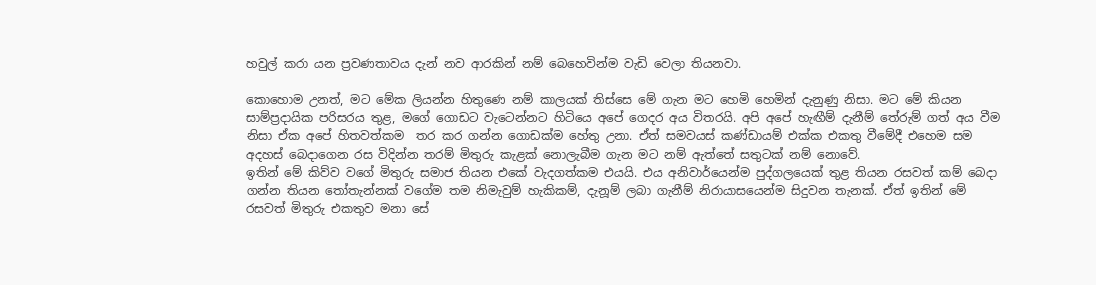හවුල් කරා යන ප්‍රවණතාවය දැන් නව ආරකින් නම් බෙහෙවින්ම වැඩි වෙලා තියනවා.

කොහොම උනත්, මට මේක ලියන්න හිතුණෙ නම් කාලයක් තිස්සෙ මේ ගැන මට හෙමි හෙමින් දැනුණු නිසා. මට මේ කියන සාම්ප්‍රදායික පරිසරය තුළ, මගේ ගොඩට වැටෙන්නට හිටියෙ අපේ ගෙදර අය විතරයි. අපි අපේ හැඟීම් දැනීම් තේරුම් ගත් අය වීම නිසා ඒක අපේ හිතවත්කම  තර කර ගන්න ගොඩක්ම හේතු උනා. ඒත් සමවයස් කණ්ඩායම් එක්ක එකතු වීමේදී එහෙම සම අදහස් බෙදාගෙන රස විදින්න තරම් මිතුරු කැළක් නොලැබීම ගැන මට නම් ඇත්තේ සතුටක් නම් නොවේ.
ඉතින් මේ කිව්ව වගේ මිතුරු සමාජ තියන එකේ වැදගත්කම එයයි. එය අනිවාර්යෙන්ම පුද්ගලයෙක් තුළ තියන රසවත් කම් බෙදා ගන්න තියන තෝතැන්නක් වගේම තම නිමැවුම් හැකිකම්, දැනූම් ලබා ගැනීම් නිරායාසයෙන්ම සිදුවන තැනක්. ඒත් ඉතින් මේ රසවත් මිතුරු එකතුව මනා සේ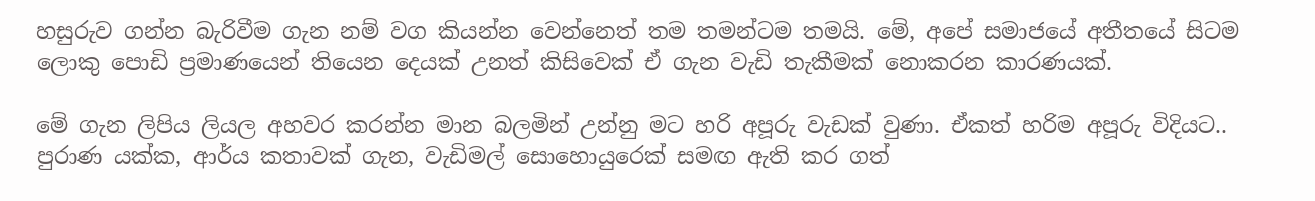හසුරුව ගන්න බැරිවීම ගැන නම් වග කියන්න වෙන්නෙත් තම තමන්ටම තමයි. මේ, අපේ සමාජයේ අතීතයේ සිටම ලොකු පොඩි ප්‍රමාණයෙන් තියෙන දෙයක් උනත් කිසිවෙක් ඒ ගැන වැඩි තැකීමක් නොකරන කාරණයක්.

මේ ගැන ලිපිය ලියල අහවර කරන්න මාන බලමින් උන්නු මට හරි අපූරු වැඩක් වුණා. ඒකත් හරිම අපූරු විදියට.. පුරාණ යක්ක, ආර්ය කතාවක් ගැන, වැඩිමල් සොහොයුරෙක් සමඟ ඇති කර ගත්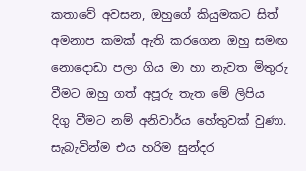කතාවේ අවසන, ඔහුගේ කියුමකට සිත් අමනාප කමක් ඇති කරගෙන ඔහු සමඟ නොදොඩා පලා ගිය මා හා නැවත මිතුරු වීමට ඔහු ගත් අපූරු තැත මේ ලිපිය දිගු වීමට නම් අනිවාර්ය හේතුවක් වුණා. සැබැවින්ම එය හරිම සුන්දර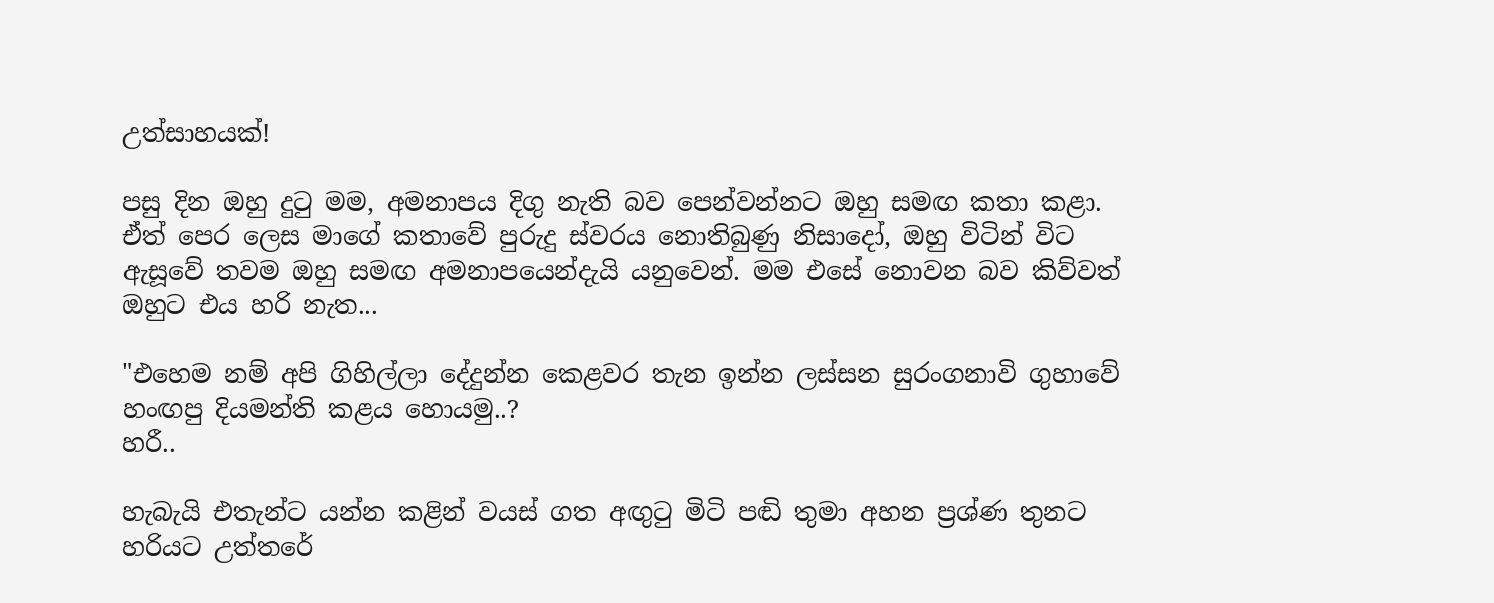උත්සාහයක්!

පසු දින ඔහු දුටු මම, අමනාපය දිගු නැති බව පෙන්වන්නට ඔහු සමඟ කතා කළා. ඒත් පෙර ලෙස මාගේ කතාවේ පුරුදු ස්වරය නොතිබුණු නිසාදෝ, ඔහු විටින් විට ඇසූවේ තවම ඔහු සමඟ අමනාපයෙන්දැයි යනුවෙන්. මම එසේ නොවන බව කිව්වත් ඔහුට එය හරි නැත...

"එහෙම නම් අපි ගිහිල්ලා දේදුන්න කෙළවර තැන ඉන්න ලස්සන සුරංගනාවි ගුහාවේ හංඟපු දියමන්ති කළය හොයමු..?
හරී..

හැබැයි එතැන්ට යන්න කළින් වයස් ගත අඟුටු මිටි පඬි තුමා අහන ප්‍රශ්ණ තුනට හරියට උත්තරේ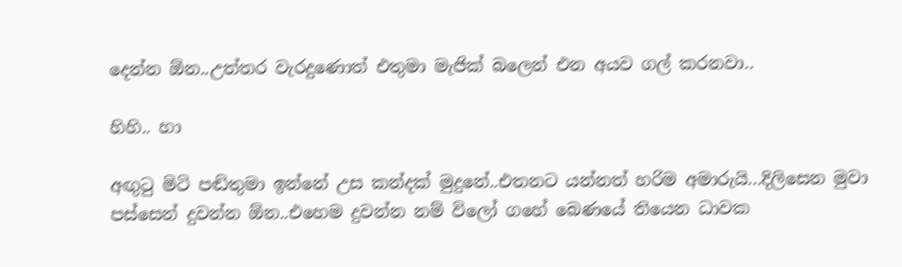දෙන්න ඕන..උත්තර වැරදුණොත් එතුමා මැජික් බලෙන් එන අයව ගල් කරනවා..

හිහි.. හා

අඟුටු මිටි පඬිතුමා ඉන්නේ උස කන්දක් මුදුනේ..එතනට යන්නත් හරිම අමාරුයි...දිලිසෙන මුවා පස්සෙන් දුවන්න ඕන..එහෙම දුවන්න නම් විලෝ ගහේ බෙණයේ තියෙන ධාවක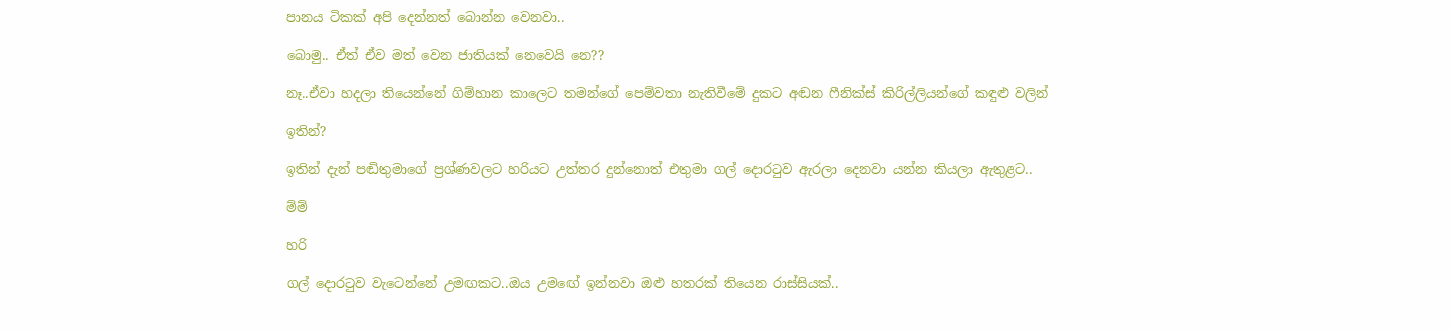පානය ටිකක් අපි දෙන්නත් බොන්න වෙනවා..

බොමු.. ඒත් ඒව මත් වෙන ජාතියක් නෙවෙයි නෙ??

නෑ..ඒවා හදලා තියෙන්නේ ගිම්හාන කාලෙට තමන්ගේ පෙම්වතා නැතිවීමේ දුකට අඬන ෆීනික්ස් කිරිල්ලියන්ගේ කඳුළු වලින්

ඉතින්?

ඉතින් දැන් පඬිතුමාගේ ප්‍රශ්ණවලට හරියට උත්තර දුන්නොත් එතුමා ගල් දොරටුව ඇරලා දෙනවා යන්න කියලා ඇතුළට..

ම්ම්

හරි

ගල් දොරටුව වැටෙන්නේ උමඟකට..ඔය උමඟේ ඉන්නවා ඔළු හතරක් තියෙන රාස්සියක්..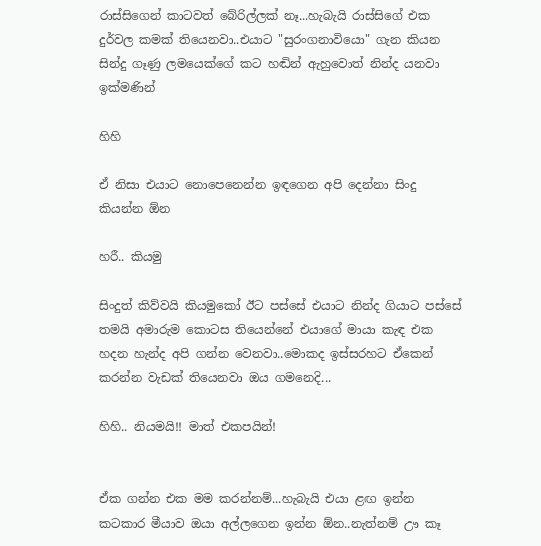රාස්සිගෙන් කාටවත් බේරිල්ලක් නෑ...හැබැයි රාස්සිගේ එක දුර්වල කමක් තියෙනවා..එයාට "සුරංගනාවියො" ගැන කියන සින්දු ගෑණු ලමයෙක්ගේ කට හඬින් ඇහුවොත් නින්ද යනවා ඉක්මණින්

හිහි

ඒ නිසා එයාට නොපෙනෙන්න ඉඳගෙන අපි දෙන්නා සිංදු කියන්න ඕන

හරී.. කියමු

සිංදුත් කිව්වයි කියමුකෝ ඊට පස්සේ එයාට නින්ද ගියාට පස්සේ තමයි අමාරුම කොටස තියෙන්නේ එයාගේ මායා කැඳ එක හදන හැන්ද අපි ගන්න වෙනවා..මොකද ඉස්සරහට ඒකෙන් කරන්න වැඩක් තියෙනවා ඔය ගමනෙදි...

හිහි.. නියමයි!! මාත් එකපයින්!


ඒක ගන්න එක මම කරන්නම්...හැබැයි එයා ළඟ ඉන්න කටකාර මීයාව ඔයා අල්ලගෙන ඉන්න ඕන..නැත්නම් ඌ කෑ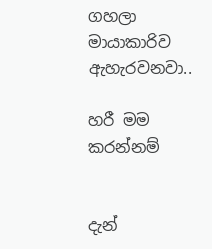ගහලා මායාකාරිව ඇහැරවනවා..

හරී මම කරන්නම්


දැන්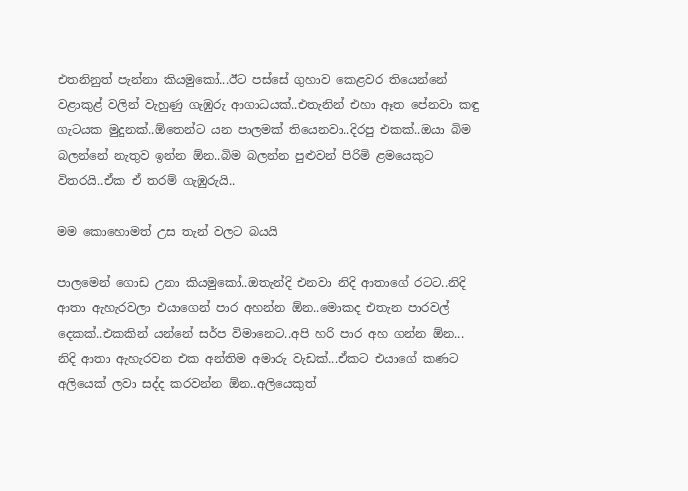එතනිනුත් පැන්නා කියමුකෝ...ඊට පස්සේ ගුහාව කෙළවර තියෙන්නේ වළාකුළ් වලින් වැහුණු ගැඹුරු ආගාධයක්..එතැනින් එහා ඈත පේනවා කඳු ගැටයක මුදුනක්..ඕතෙන්ට යන පාලමක් තියෙනවා..දිරපු එකක්..ඔයා බිම බලන්නේ නැතුව ඉන්න ඕන..බිම බලන්න පුළුවන් පිරිමි ළමයෙකුට විතරයි..ඒක ඒ තරම් ගැඹුරුයි..

මම කොහොමත් උස තැන් වලට බයයි

පාලමෙන් ගොඩ උනා කියමුකෝ..ඔතැන්දි එනවා නිදි ආතාගේ රටට..නිදි ආතා ඇහැරවලා එයාගෙන් පාර අහන්න ඕන..මොකද එතැන පාරවල් දෙකක්..එකකින් යන්නේ සර්ප විමානෙට..අපි හරි පාර අහ ගන්න ඕන...
නිදි ආතා ඇහැරවන එක අන්තිම අමාරු වැඩක්...ඒකට එයාගේ කණට අලියෙක් ලවා සද්ද කරවන්න ඕන..අලියෙකුත්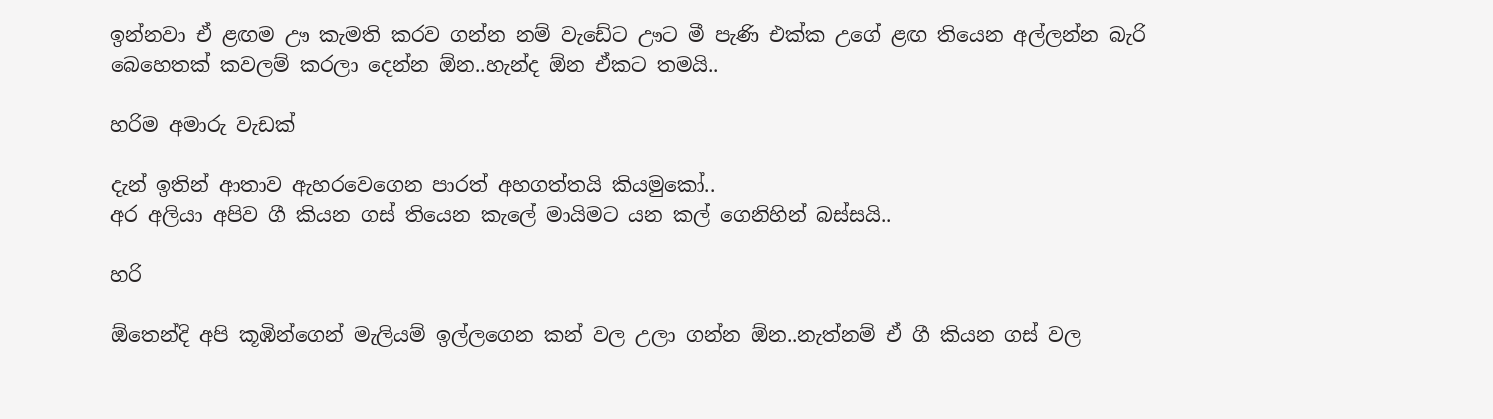ඉන්නවා ඒ ළඟම ඌ කැමති කරව ගන්න නම් වැඩේට ඌට මී පැණි එක්ක උගේ ළඟ තියෙන අල්ලන්න බැරි බෙහෙතක් කවලම් කරලා දෙන්න ඕන..හැන්ද ඕන ඒකට තමයි..

හරිම අමාරු වැඩක්

දැන් ඉතින් ආතාව ඇහරවෙගෙන පාරත් අහගත්තයි කියමුකෝ..
අර අලියා අපිව ගී කියන ගස් තියෙන කැලේ මායිමට යන කල් ගෙනිහින් බස්සයි..

හරි

ඕතෙන්දි අපි කූඹින්ගෙන් මැලියම් ඉල්ලගෙන කන් වල උලා ගන්න ඕන..නැත්නම් ඒ ගී කියන ගස් වල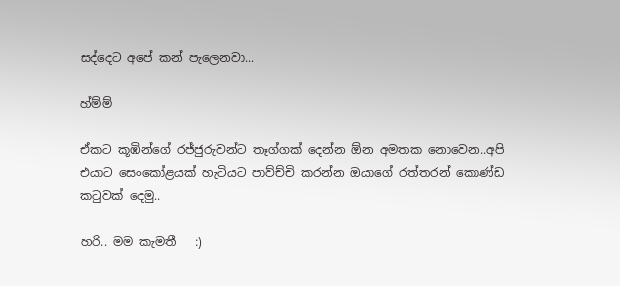සද්දෙට අපේ කන් පැලෙනවා...

හ්ම්ම්

ඒකට කූඹින්ගේ රජ්ජුරුවන්ට තෑග්ගක් දෙන්න ඕන අමතක නොවෙන..අපි එයාට සෙංකෝළයක් හැටියට පාව්ච්චි කරන්න ඔයාගේ රත්තරන් කොණ්ඩ කටුවක් දෙමු..

හරි.. මම කැමතී   :)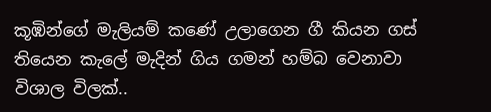කූඹින්ගේ මැලියම් කණේ උලාගෙන ගී කියන ගස් තියෙන කැලේ මැදින් ගිය ගමන් හම්බ වෙනාවා විශාල විලක්..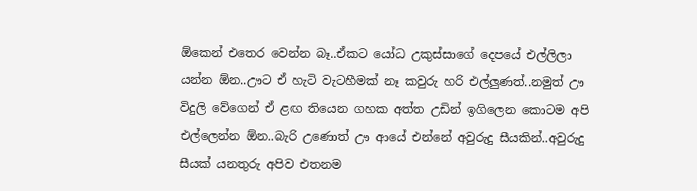ඕකෙන් එතෙර වෙන්න බෑ..ඒකට යෝධ උකුස්සාගේ දෙපයේ එල්ලිලා යන්න ඕන..ඌට ඒ හැටි වැටහීමක් නෑ කවුරු හරි එල්ලුණත්..නමුත් ඌ විදුලි වේගෙන් ඒ ළඟ තියෙන ගහක අත්ත උඩින් ඉගිලෙන කොටම අපි එල්ලෙන්න ඕන..බැරි උණොත් ඌ ආයේ එන්නේ අවුරුදු සීයකින්..අවුරුදු සීයක් යනතුරු අපිව එතනම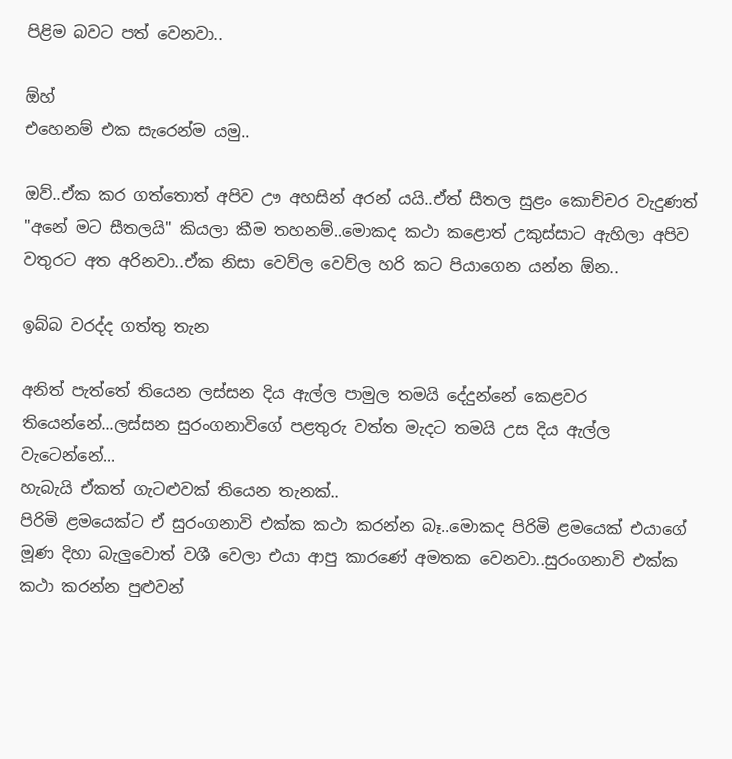පිළිම බවට පත් වෙනවා..

ඕහ්
එහෙනම් එක සැරෙන්ම යමු..

ඔව්..ඒක කර ගත්තොත් අපිව ඌ අහසින් අරන් යයි..ඒත් සීතල සුළං කොච්චර වැදුණත් "අනේ මට සීතලයි" කියලා කීම තහනම්..මොකද කථා කළොත් උකුස්සාට ඇහිලා අපිව වතුරට අත අරිනවා..ඒක නිසා වෙව්ල වෙව්ල හරි කට පියාගෙන යන්න ඕන..

ඉබ්බ වරද්ද ගත්තු තැන

අනිත් පැත්තේ තියෙන ලස්සන දිය ඇල්ල පාමුල තමයි දේදුන්නේ කෙළවර තියෙන්නේ...ලස්සන සුරංගනාවිගේ පළතුරු වත්ත මැදට තමයි උස දිය ඇල්ල වැටෙන්නේ...
හැබැයි ඒකත් ගැටළුවක් තියෙන තැනක්..
පිරිමි ළමයෙක්ට ඒ සුරංගනාවි එක්ක කථා කරන්න බෑ..මොකද පිරිමි ළමයෙක් එයාගේ මූණ දිහා බැලුවොත් වශී වෙලා එයා ආපු කාරණේ අමතක වෙනවා..සුරංගනාවි එක්ක කථා කරන්න පුළුවන්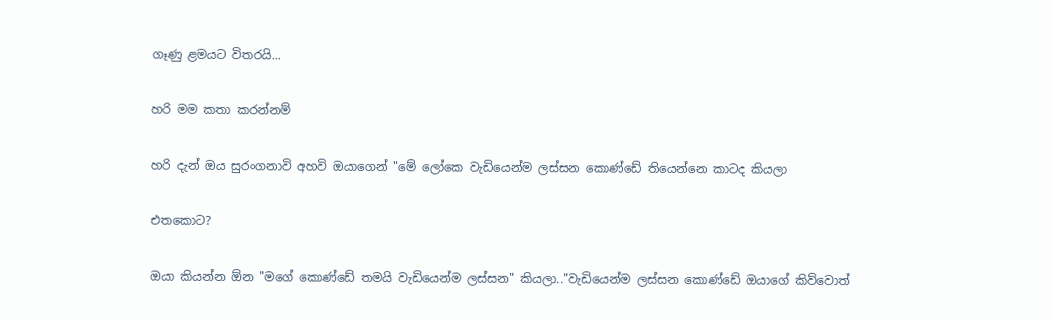ගෑණු ළමයට විතරයි...

හරි මම කතා කරන්නම්

හරි දැන් ඔය සුරංගනාවි අහවි ඔයාගෙන් "මේ ලෝකෙ වැඩියෙන්ම ලස්සන කොණ්ඩේ තියෙන්නෙ කාටද කියලා

එතකොට?

ඔයා කියන්න ඕන "මගේ කොණ්ඩේ තමයි වැඩියෙන්ම ලස්සන" කියලා.."වැඩියෙන්ම ලස්සන කොණ්ඩේ ඔයාගේ කිව්වොත්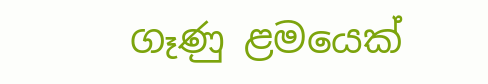ගෑණු ළමයෙක්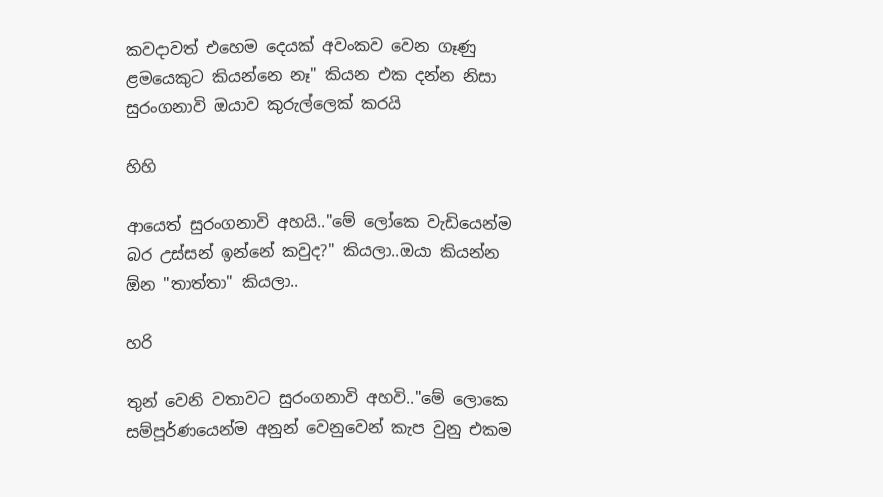කවදාවත් එහෙම දෙයක් අවංකව වෙන ගෑණු ළමයෙකුට කියන්නෙ නෑ" කියන එක දන්න නිසා සුරංගනාවි ඔයාව කුරුල්ලෙක් කරයි

හිහි

ආයෙත් සුරංගනාවි අහයි.."මේ ලෝකෙ වැඩියෙන්ම බර උස්සන් ඉන්නේ කවුද?" කියලා..ඔයා කියන්න ඕන "තාත්තා" කියලා..

හරි

තුන් වෙනි වතාවට සුරංගනාවි අහවි.."මේ ලොකෙ සම්පූර්ණයෙන්ම අනුන් වෙනුවෙන් කැප වුනු එකම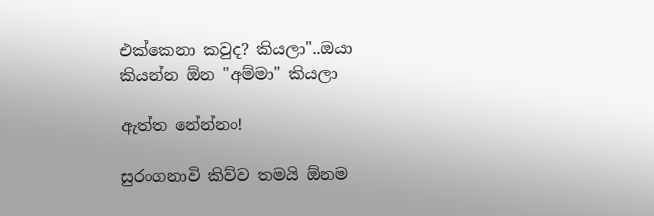එක්කෙනා කවුද? කියලා"..ඔයා කියන්න ඕන "අම්මා" කියලා

ඇත්ත නේන්නං!

සුරංගනාවි කිව්ව තමයි ඕනම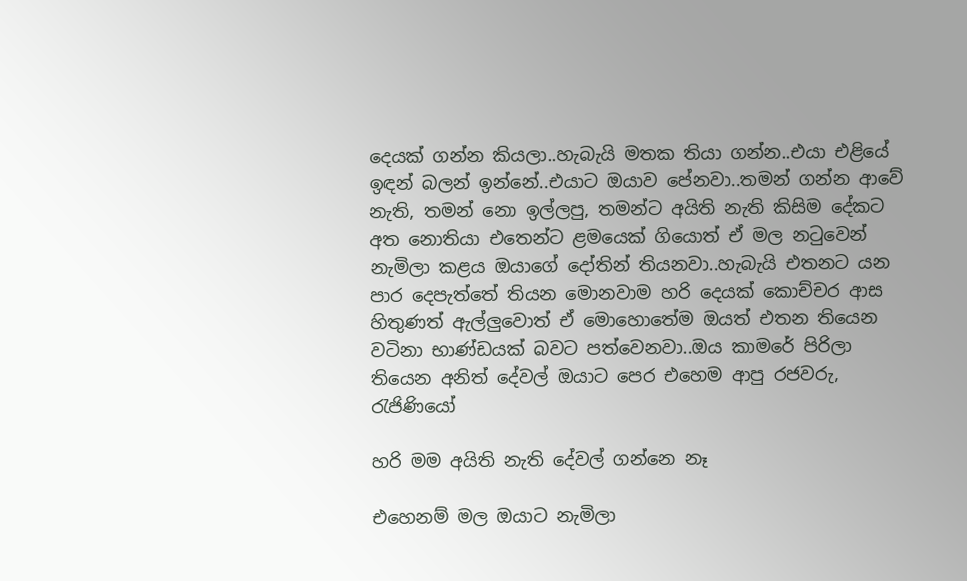දෙයක් ගන්න කියලා..හැබැයි මතක තියා ගන්න..එයා එළියේ ඉඳන් බලන් ඉන්නේ..එයාට ඔයාව පේනවා..තමන් ගන්න ආවේ නැති, තමන් නො ඉල්ලපු, තමන්ට අයිති නැති කිසිම දේකට අත නොතියා එතෙන්ට ළමයෙක් ගියොත් ඒ මල නටුවෙන් නැමිලා කළය ඔයාගේ දෝතින් තියනවා..හැබැයි එතනට යන පාර දෙපැත්තේ තියන මොනවාම හරි දෙයක් කොච්චර ආස හිතුණත් ඇල්ලුවොත් ඒ මොහොතේම ඔයත් එතන තියෙන වටිනා භාණ්ඩයක් බවට පත්වෙනවා..ඔය කාමරේ පිරිලා තියෙන අනිත් දේවල් ඔයාට පෙර එහෙම ආපු රජවරු, රැජිණියෝ

හරි මම අයිති නැති දේවල් ගන්නෙ නෑ

එහෙනම් මල ඔයාට නැමිලා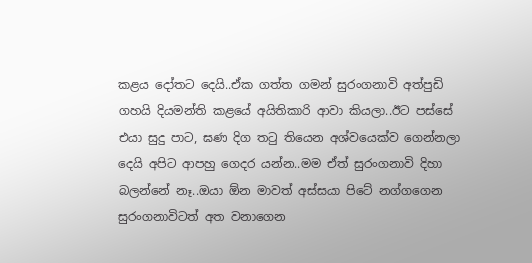කළය දෝතට දෙයි..ඒක ගත්ත ගමන් සුරංගනාවි අත්පුඩි ගහයි දියමන්ති කළයේ අයිතිකාරි ආවා කියලා..ඊට පස්සේ එයා සුදු පාට, ඝණ දිග තටු තියෙන අශ්වයෙක්ව ගෙන්නලා දෙයි අපිට ආපහු ගෙදර යන්න..මම ඒත් සුරංගනාවි දිහා බලන්නේ නෑ..ඔයා ඕන මාවත් අස්සයා පිටේ නග්ගගෙන සුරංගනාවිටත් අත වනාගෙන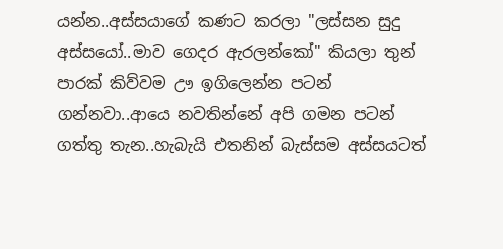යන්න..අස්සයාගේ කණට කරලා "ලස්සන සුදු අස්සයෝ..මාව ගෙදර ඇරලන්කෝ" කියලා තුන් පාරක් කිව්වම ඌ ඉගිලෙන්න පටන් ගන්නවා..ආයෙ නවතින්නේ අපි ගමන පටන් ගත්තු තැන..හැබැයි එතනින් බැස්සම අස්සයටත්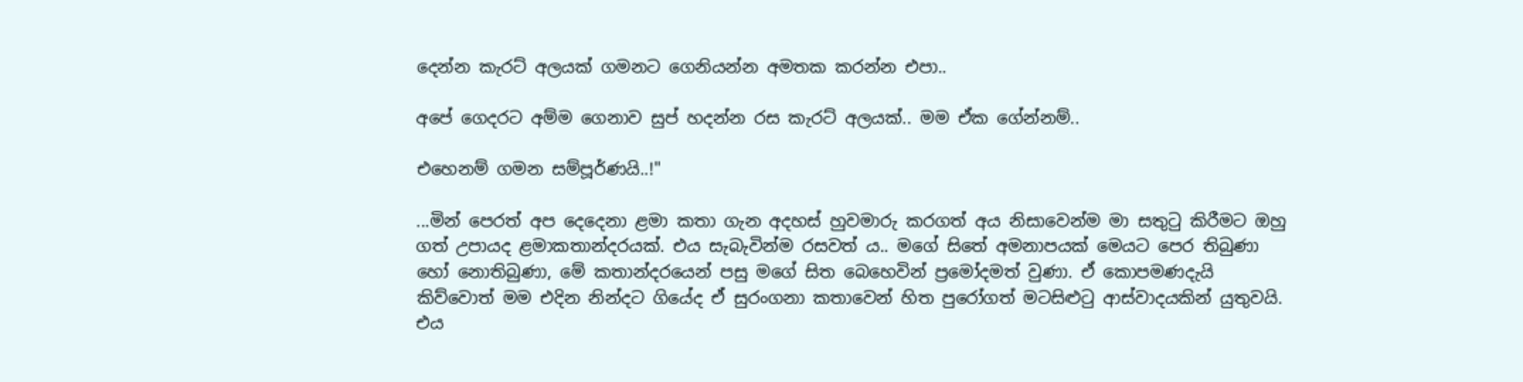දෙන්න කැරට් අලයක් ගමනට ගෙනියන්න අමතක කරන්න එපා..

අපේ ගෙදරට අම්ම ගෙනාව සුප් හදන්න රස කැරට් අලයක්.. මම ඒක ගේන්නම්..

එහෙනම් ගමන සම්පූර්ණයි..!"

...මින් පෙරත් අප දෙදෙනා ළමා කතා ගැන අදහස් හුවමාරු කරගත් අය නිසාවෙන්ම මා සතුටු කිරීමට ඔහු ගත් උපායද ළමාකතාන්දරයක්. එය සැබැවින්ම රසවත් ය.. මගේ සිතේ අමනාපයක් මෙයට පෙර තිබුණා හෝ නොතිබුණා, මේ කතාන්දරයෙන් පසු මගේ සිත බෙහෙවින් ප්‍රමෝදමත් වුණා. ඒ කොපමණදැයි කිව්වොත් මම එදින නින්දට ගියේද ඒ සුරංගනා කතාවෙන් හිත පුරෝගත් මටසිළුටු ආස්වාදයකින් යුතුවයි. එය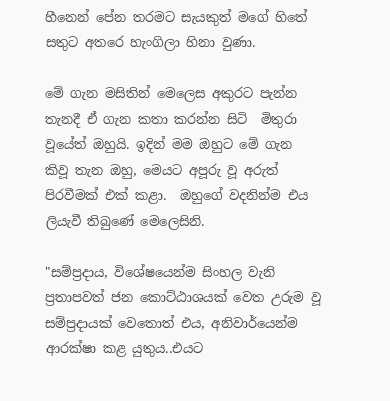හීනෙන් පේන තරමට සැයකුත් මගේ හිතේ සතුට අතරෙ හැංගිලා හිනා වුණා.

මේ ගැන මසිතින් මෙලෙස අකුරට පැන්න තැනදී ඒ ගැන කතා කරන්න සිටි  මිතුරා වූයේත් ඔහුයි. ඉදින් මම ඔහුට මේ ගැන කිවූ තැන ඔහු, මෙයට අපූරු වූ අරුත් පිරවීමක් එක් කළා.  ඔහුගේ වදනින්ම එය ලියැවී තිබුණේ මෙලෙසිනි.

"සම්ප්‍රදාය, විශේෂයෙන්ම සිංහල වැනි ප්‍රතාපවත් ජන කොට්ඨාශයක් වෙත උරුම වූ සම්ප්‍රදායක් වෙතොත් එය, අනිවාර්යෙන්ම ආරක්ෂා කළ යුතුය..එයට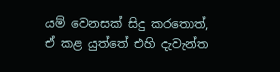යම් වෙනසක් සිදු කරතොත්, ඒ කළ යුත්තේ එහි දැවැන්ත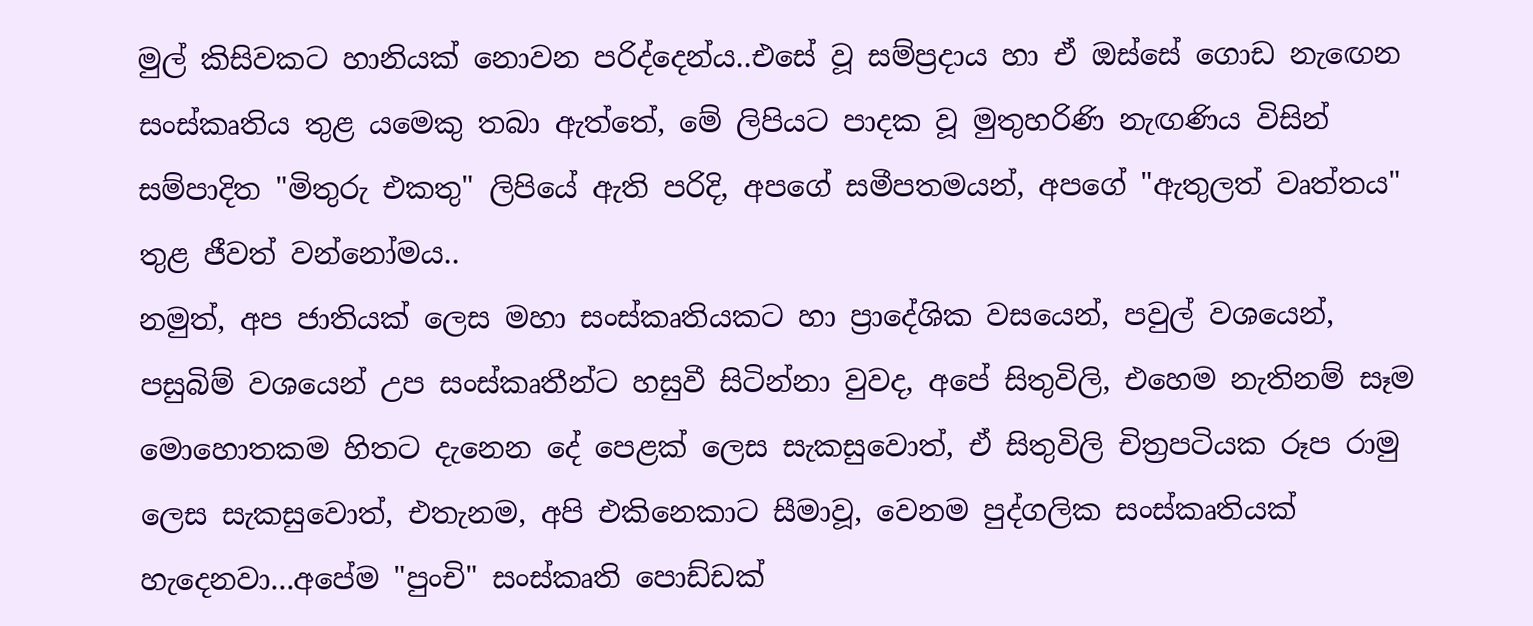මුල් කිසිවකට හානියක් නොවන පරිද්දෙන්ය..එසේ වූ සම්ප්‍රදාය හා ඒ ඔස්සේ ගොඩ නැඟෙන සංස්කෘතිය තුළ යමෙකු තබා ඇත්තේ, මේ ලිපියට පාදක වූ මුතුහරිණි නැඟණිය විසින් සම්පාදිත "මිතුරු එකතු" ලිපියේ ඇති පරිදි, අපගේ සමීපතමයන්, අපගේ "ඇතුලත් වෘත්තය" තුළ ජීවත් වන්නෝමය..
නමුත්, අප ජාතියක් ලෙස මහා සංස්කෘතියකට හා ප්‍රාදේශික වසයෙන්, පවුල් වශයෙන්, පසුබිම් වශයෙන් උප සංස්කෘතීන්ට හසුවී සිටින්නා වුවද, අපේ සිතුවිලි, එහෙම නැතිනම් සෑම මොහොතකම හිතට දැනෙන දේ පෙළක් ලෙස සැකසුවොත්, ඒ සිතුවිලි චිත්‍රපටියක රූප රාමු ලෙස සැකසුවොත්, එතැනම, අපි එකිනෙකාට සීමාවූ, වෙනම පුද්ගලික සංස්කෘතියක් හැදෙනවා...අපේම "පුංචි" සංස්කෘති පොඩ්ඩක්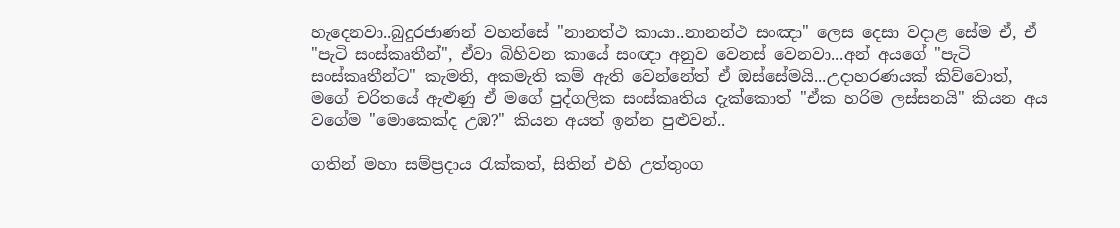හැදෙනවා..බුදුරජාණන් වහන්සේ "නානත්ථ කායා..නානන්ථ සංඤා" ලෙස දෙසා වදාළ සේම ඒ, ඒ "පැටි සංස්කෘතීන්", ඒවා බිහිවන කායේ සංඥා අනුව වෙනස් වෙනවා...අන් අයගේ "පැටි සංස්කෘතීන්ට" කැමති, අකමැති කම් ඇති වෙන්නේත් ඒ ඔස්සේමයි...උදාහරණයක් කිව්වොත්, මගේ චරිතයේ ඇළුණු ඒ මගේ පුද්ගලික සංස්කෘතිය දැක්කොත් "ඒක හරිම ලස්සනයි" කියන අය වගේම "මොකෙක්ද උඹ?" කියන අයත් ඉන්න පුළුවන්..

ගතින් මහා සම්ප්‍රදාය රැක්කත්, සිතින් එහි උත්තුංග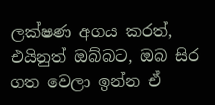ලක්ෂණ අගය කරත්, එයිනුත් ඔබ්බට, ඔබ සිර ගත වෙලා ඉන්න ඒ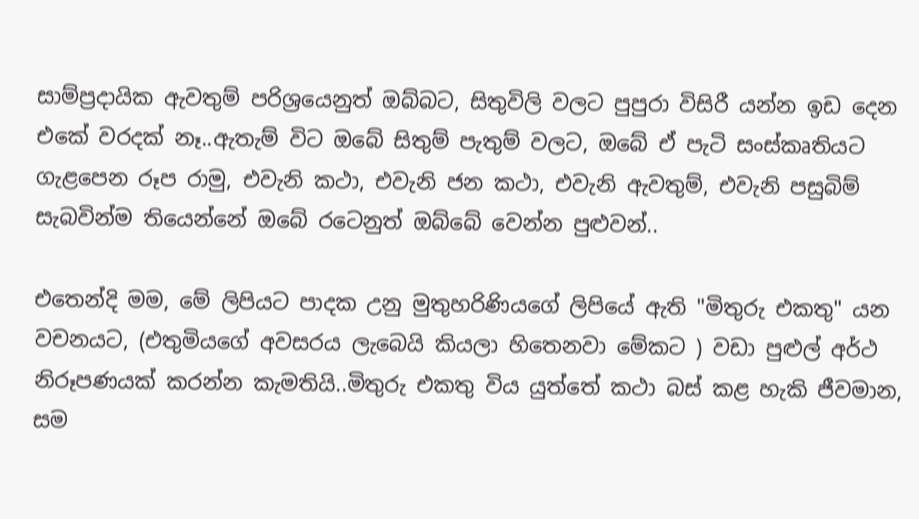සාම්ප්‍රදායික ඇවතුම් පරිශ්‍රයෙනුත් ඔබ්බට, සිතුවිලි වලට පුපුරා විසිරී යන්න ඉඩ දෙන එකේ වරදක් නෑ..ඇතැම් විට ඔබේ සිතුම් පැතුම් වලට, ඔබේ ඒ පැටි සංස්කෘතියට ගැළපෙන රූප රාමු, එවැනි කථා, එවැනි ජන කථා, එවැනි ඇවතුම්, එවැනි පසුබිම් සැබවින්ම තියෙන්නේ ඔබේ රටෙනුත් ඔබ්බේ වෙන්න පුළුවන්..

එතෙන්දි මම, මේ ලිපියට පාදක උනු මුතුහරිණියගේ ලිපියේ ඇති "මිතුරු එකතු" යන වචනයට, (එතුමියගේ අවසරය ලැබෙයි කියලා හිතෙනවා මේකට ) වඩා පුළුල් අර්ථ නිරූපණයක් කරන්න කැමතියි..මිතුරු එකතු විය යුත්තේ කථා බස් කළ හැකි ජීවමාන, සම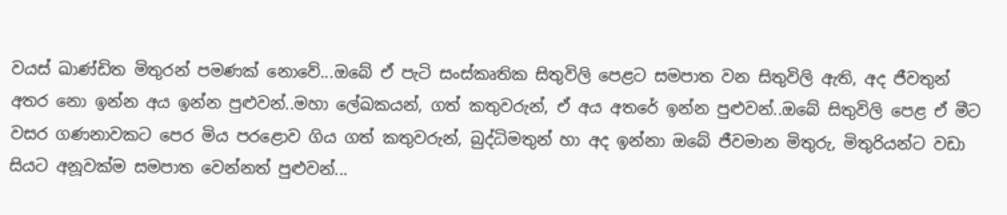වයස් ඛාණ්ඩිත මිතුරන් පමණක් නොවේ...ඔබේ ඒ පැටි සංස්කෘතික සිතුවිලි පෙළට සමපාත වන සිතුවිලි ඇති, අද ජීවතුන් අතර නො ඉන්න අය ඉන්න පුළුවන්..මහා ලේඛකයන්, ගත් කතුවරුන්, ඒ අය අතරේ ඉන්න පුළුවන්..ඔබේ සිතුවිලි පෙළ ඒ මීට වසර ගණනාවකට පෙර මිය පරළොව ගිය ගත් කතුවරුන්, බුද්ධිමතුන් හා අද ඉන්නා ඔබේ ජීවමාන මිතුරු, මිතුරියන්ට වඩා සියට අනූවක්ම සමපාත වෙන්නත් පුළුවන්...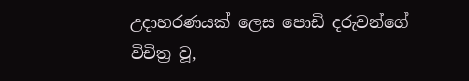උදාහරණයක් ලෙස පොඩි දරුවන්ගේ විචිත්‍ර වූ,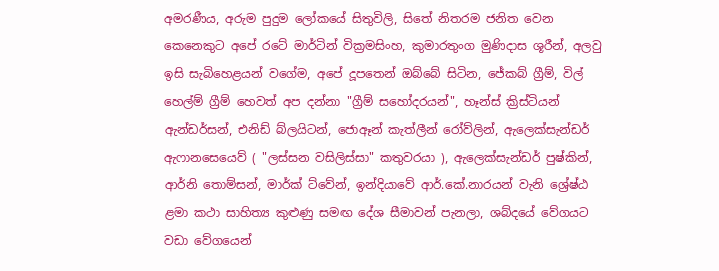අමරණීය, අරුම පුදුම ලෝකයේ සිතුවිලි, සිතේ නිතරම ජනිත වෙන කෙනෙකුට අපේ රටේ මාර්ටින් වික්‍රමසිංහ, කුමාරතුංග මුණිදාස ශූරීන්, අලවු ඉසි සැබිහෙළයන් වගේම, අපේ දූපතෙන් ඔබ්බේ සිටින, ජේකබ් ග්‍රීම්, විල් හෙල්ම් ග්‍රීම් හෙවත් අප දන්නා "ග්‍රීම් සහෝදරයන්", හෑන්ස් ක්‍රිස්ටියන් ඇන්ඩර්සන්, එනිඩ් බ්ලයිටන්, ජොඈන් කැත්ලීන් රෝව්ලින්, ඇලෙක්සැන්ඩර් ඇෆානසෙයෙව් ( "ලස්සන වසිලිස්සා" කතුවරයා ), ඇලෙක්සැන්ඩර් පුෂ්කින්, ආර්නි තොම්සන්, මාර්ක් ට්වේන්, ඉන්දියාවේ ආර්.කේ.නාරයන් වැනි ශ්‍රේෂ්ඨ ළමා කථා සාහිත්‍ය කුළුණු සමඟ දේශ සීමාවන් පැනලා, ශබ්දයේ වේගයට වඩා වේගයෙන්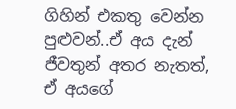ගිහින් එකතු වෙන්න පුළුවන්..ඒ අය දැන් ජීවතුන් අතර නැතත්, ඒ අයගේ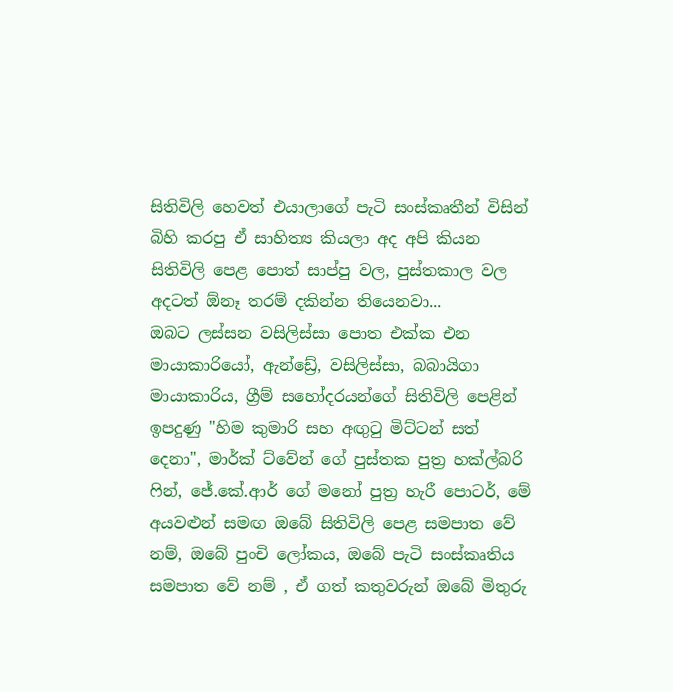සිතිවිලි හෙවත් එයාලාගේ පැටි සංස්කෘතීන් විසින් බිහි කරපු ඒ සාහිත්‍ය කියලා අද අපි කියන සිතිවිලි පෙළ පොත් සාප්පු වල, පුස්තකාල වල අදටත් ඕනෑ තරම් දකින්න තියෙනවා...
ඔබට ලස්සන වසිලිස්සා පොත එක්ක එන මායාකාරියෝ, ඇන්ඩ්‍රේ, වසිලිස්සා, බබායිගා මායාකාරිය, ග්‍රීම් සහෝදරයන්ගේ සිතිවිලි පෙළින් ඉපදුණු "හිම කුමාරි සහ අඟුටු මිට්ටන් සත් දෙනා", මාර්ක් ට්වේන් ගේ පුස්තක පුත්‍ර හක්ල්බරි ෆින්, ජේ.කේ.ආර් ගේ මනෝ පුත්‍ර හැරී පොටර්, මේ අයවළුන් සමඟ ඔබේ සිතිවිලි පෙළ සමපාත වේ නම්, ඔබේ පුංචි ලෝකය, ඔබේ පැටි සංස්කෘතිය සමපාත වේ නම් , ඒ ගත් කතුවරුන් ඔබේ මිතුරු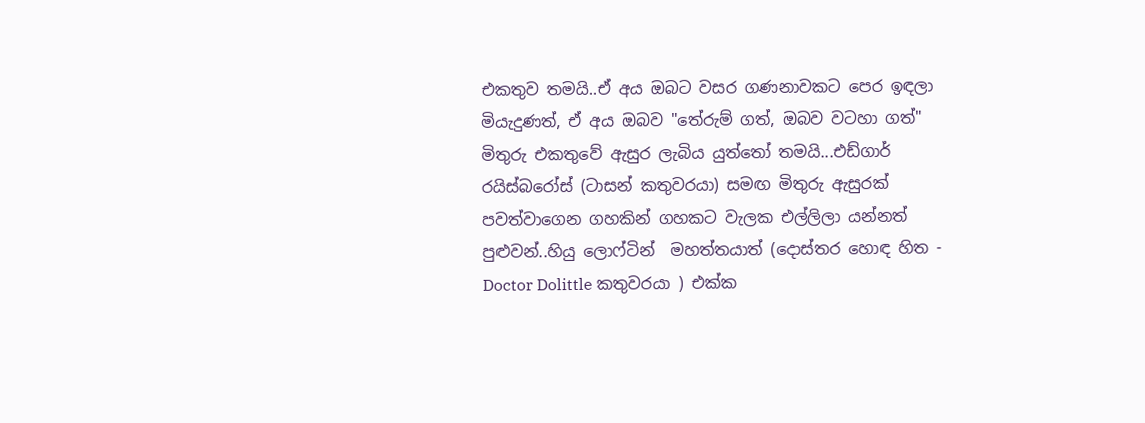එකතුව තමයි..ඒ අය ඔබට වසර ගණනාවකට පෙර ඉඳලා මියැදුණත්, ඒ අය ඔබව "තේරුම් ගත්, ඔබව වටහා ගත්" මිතුරු එකතුවේ ඇසුර ලැබිය යුත්තෝ තමයි...එඩ්ගාර් රයිස්බරෝස් (ටාසන් කතුවරයා) සමඟ මිතුරු ඇසුරක් පවත්වාගෙන ගහකින් ගහකට වැලක එල්ලිලා යන්නත් පුළුවන්..හියු ලොෆ්ටින්  මහත්තයාත් (දොස්තර හොඳ හිත - Doctor Dolittle කතුවරයා ) එක්ක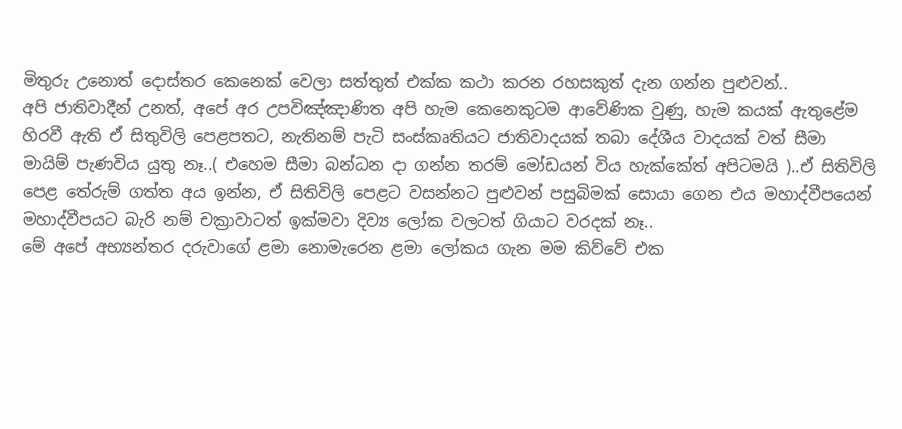මිතුරු උනොත් දොස්තර කෙනෙක් වෙලා සත්තුත් එක්ක කථා කරන රහසකුත් දැන ගන්න පුළුවන්..
අපි ජාතිවාදීන් උනත්, අපේ අර උපවිඤ්ඤාණිත අපි හැම කෙනෙකුටම ආවේණික වුණු, හැම කයක් ඇතුළේම හිරවී ඇති ඒ සිතුවිලි පෙළපතට, නැතිනම් පැටි සංස්කෘතියට ජාතිවාදයක් තබා දේශීය වාදයක් වත් සීමා මායිම් පැණවිය යුතු නෑ..( එහෙම සීමා බන්ධන දා ගන්න තරම් මෝඩයන් විය හැක්කේත් අපිටමයි )..ඒ සිතිවිලි පෙළ තේරුම් ගත්ත අය ඉන්න, ඒ සිතිවිලි පෙළට වසන්නට පුළුවන් පසුබිමක් සොයා ගෙන එය මහාද්වීපයෙන් මහාද්වීපයට බැරි නම් චක්‍රාවාටත් ඉක්මවා දිව්‍ය ලෝක වලටත් ගියාට වරදක් නෑ..
මේ අපේ අභ්‍යන්තර දරුවාගේ ළමා නොමැරෙන ළමා ලෝකය ගැන මම කිව්වේ එක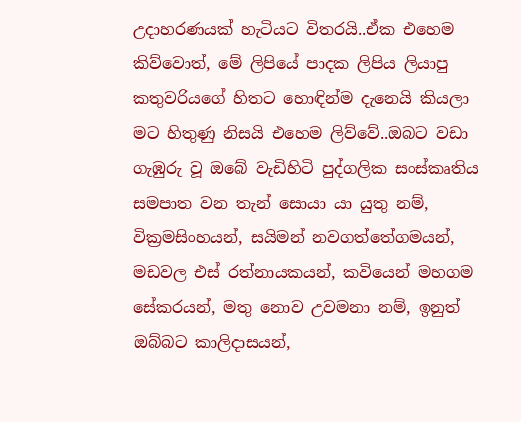උදාහරණයක් හැටියට විතරයි..ඒක එහෙම කිව්වොත්, මේ ලිපියේ පාදක ලිපිය ලියාපු කතුවරියගේ හිතට හොඳින්ම දැනෙයි කියලා මට හිතුණු නිසයි එහෙම ලිව්වේ..ඔබට වඩා ගැඹුරු වූ ඔබේ වැඩිහිටි පුද්ගලික සංස්කෘතිය සමපාත වන තැන් සොයා යා යුතු නම්, වික්‍රමසිංහයන්, සයිමන් නවගත්තේගමයන්, මඩවල එස් රත්නායකයන්, කවියෙන් මහගම සේකරයන්, මතු නොව උවමනා නම්, ඉනුත් ඔබ්බට කාලිදාසයන්,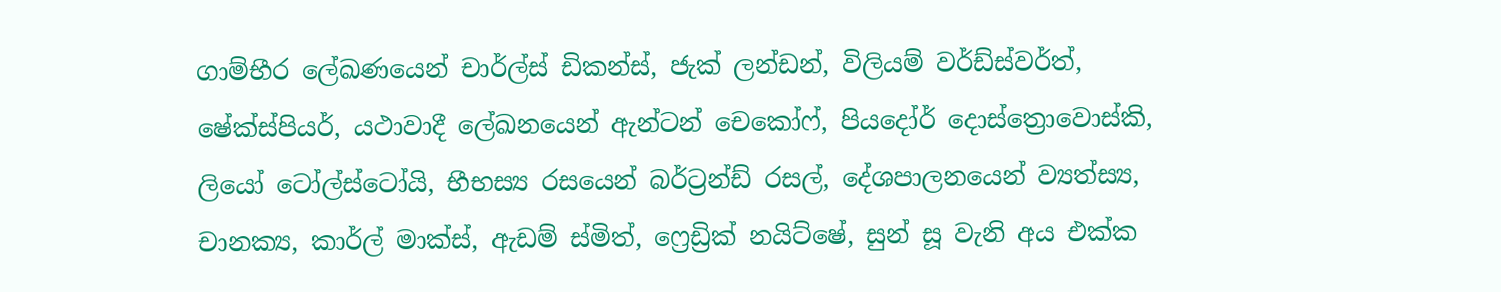ගාම්භීර ලේඛණයෙන් චාර්ල්ස් ඩිකන්ස්, ජැක් ලන්ඩන්, විලියම් වර්ඩ්ස්වර්ත්, ෂේක්ස්පියර්, යථාවාදී ලේඛනයෙන් ඇන්ටන් චෙකෝෆ්, පියදෝර් දොස්ත්‍රොවොස්කි, ලියෝ ටෝල්ස්ටෝයි, භීභස්‍ය රසයෙන් බර්ට්‍රන්ඩ් රසල්, දේශපාලනයෙන් ව්‍යත්ස්‍ය, චානක්‍ය, කාර්ල් මාක්ස්, ඇඩම් ස්මිත්, ෆ්‍රෙඩ්‍රික් නයිට්ෂේ, සුන් සූ වැනි අය එක්ක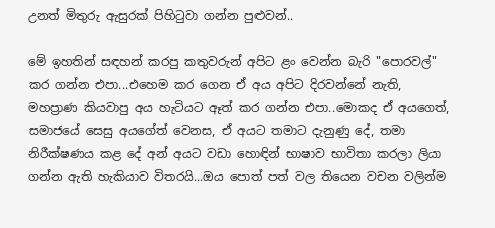උනත් මිතුරු ඇසුරක් පිහිටුවා ගන්න පුළුවන්..

මේ ඉහතින් සඳහන් කරපු කතුවරුන් අපිට ළං වෙන්න බැරි "පොරවල්" කර ගන්න එපා...එහෙම කර ගෙන ඒ අය අපිට දිරවන්නේ නැති, මහප්‍රාණ කියවාපු අය හැටියට ඈත් කර ගන්න එපා..මොකද ඒ අයගෙත්, සමාජයේ සෙසු අයගේත් වෙනස, ඒ අයට තමාට දැනුණු දේ, තමා නිරීක්ෂණය කළ දේ අන් අයට වඩා හොඳින් භාෂාව භාවිතා කරලා ලියා ගන්න ඇති හැකියාව විතරයි...ඔය පොත් පත් වල තියෙන වචන වලින්ම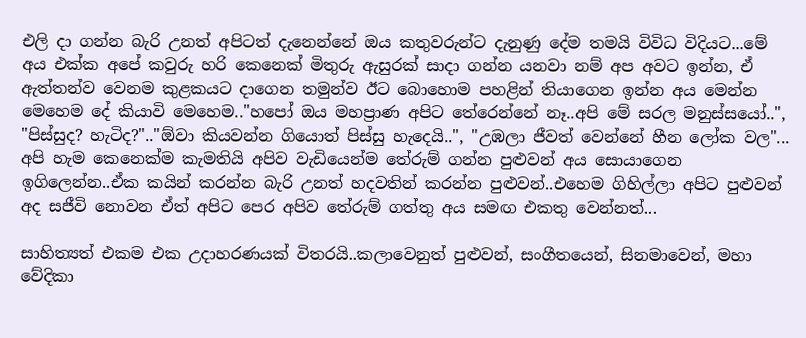එලි දා ගන්න බැරි උනත් අපිටත් දැනෙන්නේ ඔය කතුවරුන්ට දැනුණු දේම තමයි විවිධ විදියට...මේ අය එක්ක අපේ කවුරු හරි කෙනෙක් මිතුරු ඇසුරක් සාදා ගන්න යනවා නම් අප අවට ඉන්න, ඒ ඇත්තන්ව වෙනම කුළකයට දාගෙන තමුන්ව ඊට බොහොම පහළින් තියාගෙන ඉන්න අය මෙන්න මෙහෙම දේ කියාවි මෙහෙම.."හපෝ ඔය මහප්‍රාණ අපිට තේරෙන්නේ නෑ..අපි මේ සරල මනුස්සයෝ..", "පිස්සුද? හැටිද?".."ඕවා කියවන්න ගියොත් පිස්සු හැදෙයි..", "උඹලා ජීවත් වෙන්නේ හීන ලෝක වල"...
අපි හැම කෙනෙක්ම කැමතියි අපිව වැඩියෙන්ම තේරුම් ගන්න පුළුවන් අය සොයාගෙන ඉගිලෙන්න..ඒක කයින් කරන්න බැරි උනත් හදවතින් කරන්න පුළුවන්..එහෙම ගිහිල්ලා අපිට පුළුවන් අද සජීවි නොවන ඒත් අපිට පෙර අපිව තේරුම් ගත්තු අය සමඟ එකතු වෙන්නත්...

සාහිත්‍යත් එකම එක උදාහරණයක් විතරයි..කලාවෙනුත් පුළුවන්, සංගීතයෙන්, සිනමාවෙන්, මහා වේදිකා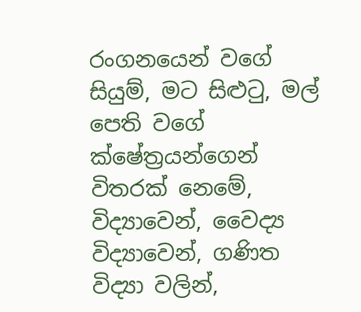රංගනයෙන් වගේ සියුම්, මට සිළුටු, මල් පෙති වගේ ක්ෂේත්‍රයන්ගෙන් විතරක් නෙමේ, විද්‍යාවෙන්, වෛද්‍ය විද්‍යාවෙන්, ගණිත විද්‍යා වලින්,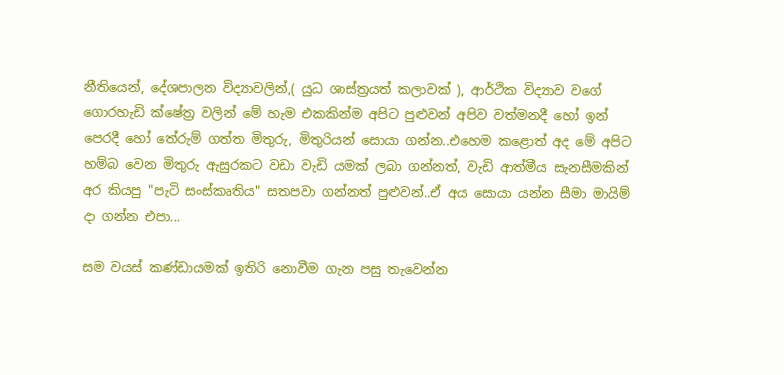නීතියෙන්, දේශපාලන විද්‍යාවලින්,( යුධ ශාස්ත්‍රයත් කලාවක් ), ආර්ථික විද්‍යාව වගේ ගොරහැඩි ක්ෂේත්‍ර වලින් මේ හැම එකකින්ම අපිට පුළුවන් අපිව වත්මනදී හෝ ඉන් පෙරදී හෝ තේරුම් ගත්ත මිතුරු, මිතුරියන් සොයා ගන්න..එහෙම කළොත් අද මේ අපිට හම්බ වෙන මිතුරු ඇසුරකට වඩා වැඩි යමක් ලබා ගන්නත්, වැඩි ආත්මීය සැනසීමකින් අර කියපු "පැටි සංස්කෘතිය" සතපවා ගන්නත් පුළුවන්..ඒ අය සොයා යන්න සීමා මායිම් දා ගන්න එපා...

සම වයස් කණ්ඩායමක් ඉතිරි නොවීම ගැන පසු තැවෙන්න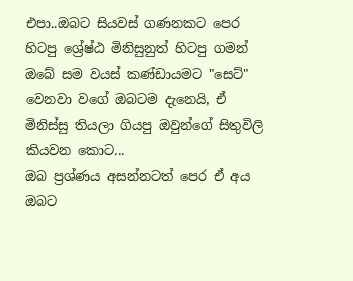එපා..ඔබට සියවස් ගණනකට පෙර හිටපු ශ්‍රේෂ්ඨ මිනිසුනුත් හිටපු ගමන් ඔබේ සම වයස් කණ්ඩායමට "සෙට්" වෙනවා වගේ ඔබටම දැනෙයි, ඒ මිනිස්සු තියලා ගියපු ඔවුන්ගේ සිතුවිලි කියවන කොට...
ඔබ ප්‍රශ්ණය අසන්නටත් පෙර ඒ අය ඔබට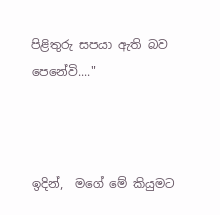පිළිතුරු සපයා ඇති බව පෙනේවි...."



ඉදින්,  මගේ මේ කියුමට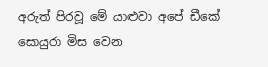අරුත් පිරවූ මේ යාළුවා අපේ ඩීකේ සොයුරා මිස වෙන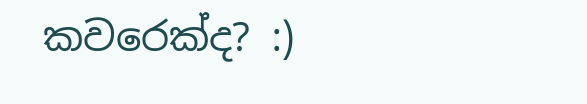කවරෙක්ද? :)